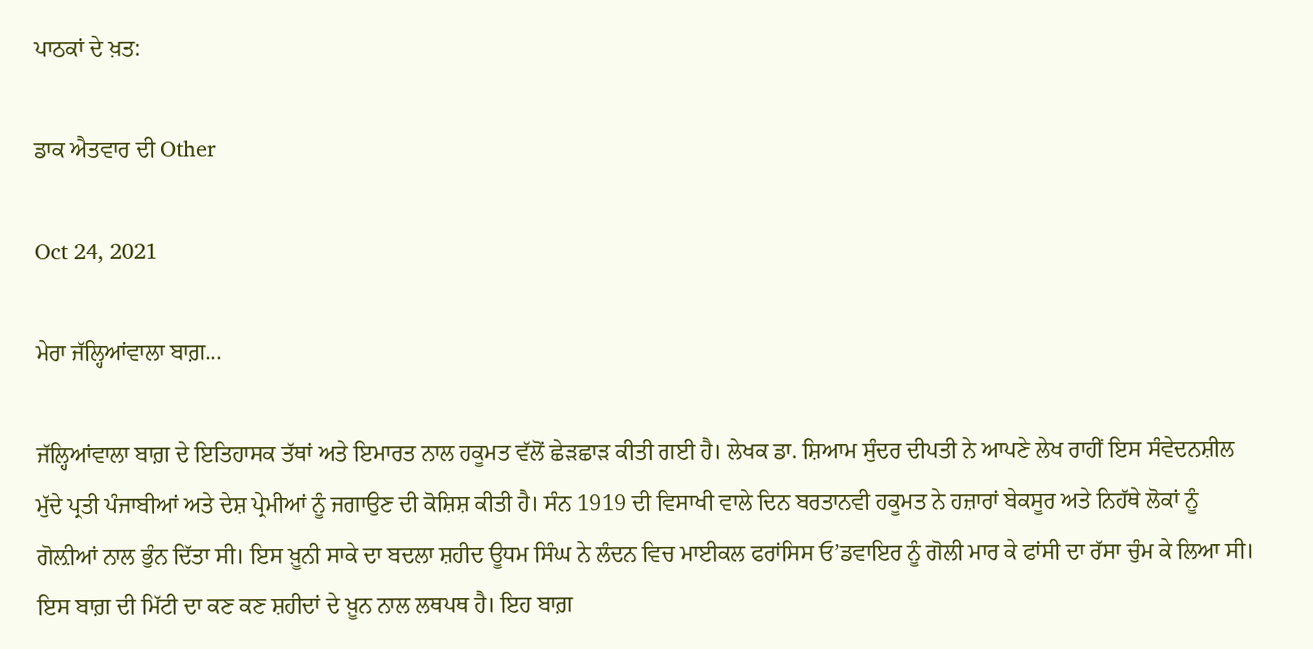ਪਾਠਕਾਂ ਦੇ ਖ਼ਤ:

ਡਾਕ ਐਤਵਾਰ ਦੀ Other

Oct 24, 2021

ਮੇਰਾ ਜੱਲ੍ਹਿਆਂਵਾਲਾ ਬਾਗ਼...

ਜੱਲ੍ਹਿਆਂਵਾਲਾ ਬਾਗ਼ ਦੇ ਇਤਿਹਾਸਕ ਤੱਥਾਂ ਅਤੇ ਇਮਾਰਤ ਨਾਲ ਹਕੂਮਤ ਵੱਲੋਂ ਛੇੜਛਾੜ ਕੀਤੀ ਗਈ ਹੈ। ਲੇਖਕ ਡਾ. ਸ਼ਿਆਮ ਸੁੰਦਰ ਦੀਪਤੀ ਨੇ ਆਪਣੇ ਲੇਖ ਰਾਹੀਂ ਇਸ ਸੰਵੇਦਨਸ਼ੀਲ ਮੁੱਦੇ ਪ੍ਰਤੀ ਪੰਜਾਬੀਆਂ ਅਤੇ ਦੇਸ਼ ਪ੍ਰੇਮੀਆਂ ਨੂੰ ਜਗਾਉਣ ਦੀ ਕੋਸ਼ਿਸ਼ ਕੀਤੀ ਹੈ। ਸੰਨ 1919 ਦੀ ਵਿਸਾਖੀ ਵਾਲੇ ਦਿਨ ਬਰਤਾਨਵੀ ਹਕੂਮਤ ਨੇ ਹਜ਼ਾਰਾਂ ਬੇਕਸੂਰ ਅਤੇ ਨਿਹੱਥੇ ਲੋਕਾਂ ਨੂੰ ਗੋਲ਼ੀਆਂ ਨਾਲ ਭੁੰਨ ਦਿੱਤਾ ਸੀ। ਇਸ ਖ਼ੂਨੀ ਸਾਕੇ ਦਾ ਬਦਲਾ ਸ਼ਹੀਦ ਊਧਮ ਸਿੰਘ ਨੇ ਲੰਦਨ ਵਿਚ ਮਾਈਕਲ ਫਰਾਂਸਿਸ ਓ’ਡਵਾਇਰ ਨੂੰ ਗੋਲੀ ਮਾਰ ਕੇ ਫਾਂਸੀ ਦਾ ਰੱਸਾ ਚੁੰਮ ਕੇ ਲਿਆ ਸੀ। ਇਸ ਬਾਗ਼ ਦੀ ਮਿੱਟੀ ਦਾ ਕਣ ਕਣ ਸ਼ਹੀਦਾਂ ਦੇ ਖ਼ੂਨ ਨਾਲ ਲਥਪਥ ਹੈ। ਇਹ ਬਾਗ਼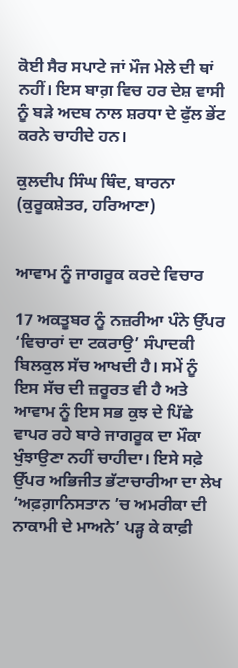ਕੋਈ ਸੈਰ ਸਪਾਟੇ ਜਾਂ ਮੌਜ ਮੇਲੇ ਦੀ ਥਾਂ ਨਹੀਂ। ਇਸ ਬਾਗ਼ ਵਿਚ ਹਰ ਦੇਸ਼ ਵਾਸੀ ਨੂੰ ਬੜੇ ਅਦਬ ਨਾਲ ਸ਼ਰਧਾ ਦੇ ਫੁੱਲ ਭੇਂਟ ਕਰਨੇ ਚਾਹੀਦੇ ਹਨ।

ਕੁਲਦੀਪ ਸਿੰਘ ਥਿੰਦ, ਬਾਰਨਾ (ਕੁਰੂਕਸ਼ੇਤਰ, ਹਰਿਆਣਾ)


ਆਵਾਮ ਨੂੰ ਜਾਗਰੂਕ ਕਰਦੇ ਵਿਚਾਰ

17 ਅਕਤੂਬਰ ਨੂੰ ਨਜ਼ਰੀਆ ਪੰਨੇ ਉੱਪਰ ‘ਵਿਚਾਰਾਂ ਦਾ ਟਕਰਾਉ’ ਸੰਪਾਦਕੀ ਬਿਲਕੁਲ ਸੱਚ ਆਖਦੀ ਹੈ। ਸਮੇਂ ਨੂੰ ਇਸ ਸੱਚ ਦੀ ਜ਼ਰੂਰਤ ਵੀ ਹੈ ਅਤੇ ਆਵਾਮ ਨੂੰ ਇਸ ਸਭ ਕੁਝ ਦੇ ਪਿੱਛੇ ਵਾਪਰ ਰਹੇ ਬਾਰੇ ਜਾਗਰੂਕ ਦਾ ਮੌਕਾ ਖੁੰਝਾਉਣਾ ਨਹੀਂ ਚਾਹੀਦਾ। ਇਸੇ ਸਫ਼ੇ ਉੱਪਰ ਅਭਿਜੀਤ ਭੱਟਾਚਾਰੀਆ ਦਾ ਲੇਖ ‘ਅਫ਼ਗ਼ਾਨਿਸਤਾਨ ’ਚ ਅਮਰੀਕਾ ਦੀ ਨਾਕਾਮੀ ਦੇ ਮਾਅਨੇ’ ਪੜ੍ਹ ਕੇ ਕਾਫ਼ੀ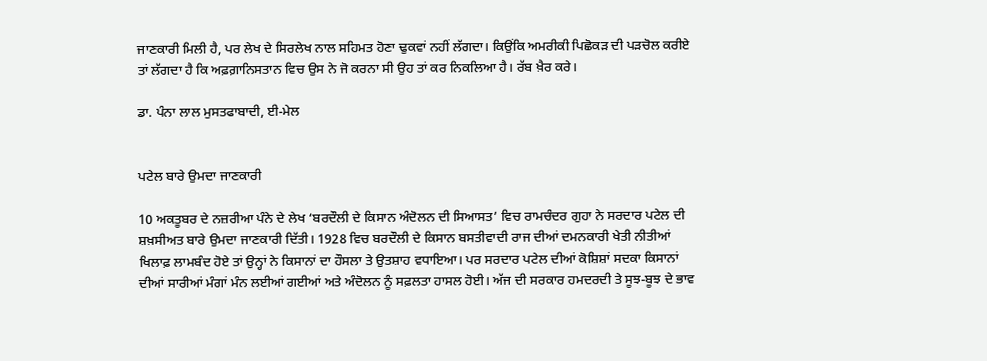ਜਾਣਕਾਰੀ ਮਿਲੀ ਹੈ, ਪਰ ਲੇਖ ਦੇ ਸਿਰਲੇਖ ਨਾਲ ਸਹਿਮਤ ਹੋਣਾ ਢੁਕਵਾਂ ਨਹੀਂ ਲੱਗਦਾ। ਕਿਉਂਕਿ ਅਮਰੀਕੀ ਪਿਛੋਕੜ ਦੀ ਪੜਚੋਲ ਕਰੀਏ ਤਾਂ ਲੱਗਦਾ ਹੈ ਕਿ ਅਫ਼ਗ਼ਾਨਿਸਤਾਨ ਵਿਚ ਉਸ ਨੇ ਜੋ ਕਰਨਾ ਸੀ ਉਹ ਤਾਂ ਕਰ ਨਿਕਲਿਆ ਹੈ। ਰੱਬ ਖ਼ੈਰ ਕਰੇ।

ਡਾ. ਪੰਨਾ ਲਾਲ ਮੁਸਤਫਾਬਾਦੀ, ਈ-ਮੇਲ


ਪਟੇਲ ਬਾਰੇ ਉਮਦਾ ਜਾਣਕਾਰੀ

10 ਅਕਤੂਬਰ ਦੇ ਨਜ਼ਰੀਆ ਪੰਨੇ ਦੇ ਲੇਖ ‘ਬਰਦੌਲੀ ਦੇ ਕਿਸਾਨ ਅੰਦੋਲਨ ਦੀ ਸਿਆਸਤ’ ਵਿਚ ਰਾਮਚੰਦਰ ਗੁਹਾ ਨੇ ਸਰਦਾਰ ਪਟੇਲ ਦੀ ਸ਼ਖ਼ਸੀਅਤ ਬਾਰੇ ਉਮਦਾ ਜਾਣਕਾਰੀ ਦਿੱਤੀ। 1928 ਵਿਚ ਬਰਦੌਲੀ ਦੇ ਕਿਸਾਨ ਬਸਤੀਵਾਦੀ ਰਾਜ ਦੀਆਂ ਦਮਨਕਾਰੀ ਖੇਤੀ ਨੀਤੀਆਂ ਖਿਲਾਫ਼ ਲਾਮਬੰਦ ਹੋਏ ਤਾਂ ਉਨ੍ਹਾਂ ਨੇ ਕਿਸਾਨਾਂ ਦਾ ਹੌਸਲਾ ਤੇ ਉਤਸ਼ਾਹ ਵਧਾਇਆ। ਪਰ ਸਰਦਾਰ ਪਟੇਲ ਦੀਆਂ ਕੋਸ਼ਿਸ਼ਾਂ ਸਦਕਾ ਕਿਸਾਨਾਂ ਦੀਆਂ ਸਾਰੀਆਂ ਮੰਗਾਂ ਮੰਨ ਲਈਆਂ ਗਈਆਂ ਅਤੇ ਅੰਦੋਲਨ ਨੂੰ ਸਫ਼ਲਤਾ ਹਾਸਲ ਹੋਈ। ਅੱਜ ਦੀ ਸਰਕਾਰ ਹਮਦਰਦੀ ਤੇ ਸੂਝ-ਬੂਝ ਦੇ ਭਾਵ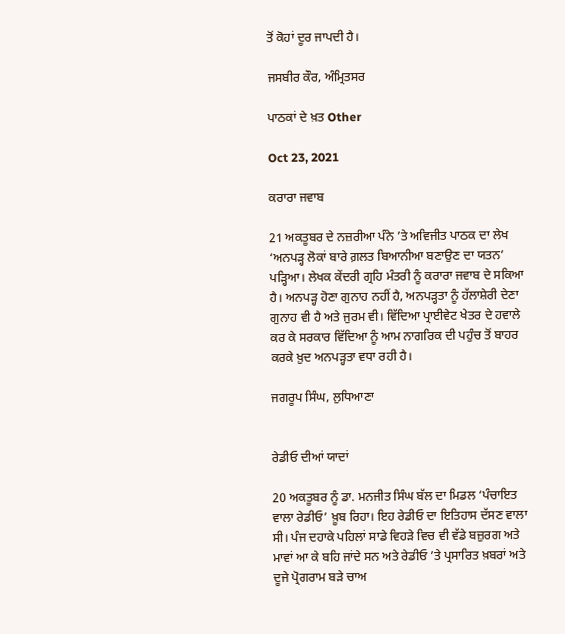ਤੋਂ ਕੋਹਾਂ ਦੂਰ ਜਾਪਦੀ ਹੈ।

ਜਸਬੀਰ ਕੌਰ, ਅੰਮ੍ਰਿਤਸਰ

ਪਾਠਕਾਂ ਦੇ ਖ਼ਤ Other

Oct 23, 2021

ਕਰਾਰਾ ਜਵਾਬ

21 ਅਕਤੂਬਰ ਦੇ ਨਜ਼ਰੀਆ ਪੰਨੇ ’ਤੇ ਅਵਿਜੀਤ ਪਾਠਕ ਦਾ ਲੇਖ ‘ਅਨਪੜ੍ਹ ਲੋਕਾਂ ਬਾਰੇ ਗ਼ਲਤ ਬਿਆਨੀਆ ਬਣਾਉਣ ਦਾ ਯਤਨ’ ਪੜ੍ਹਿਆ। ਲੇਖਕ ਕੇਂਦਰੀ ਗ੍ਰਹਿ ਮੰਤਰੀ ਨੂੰ ਕਰਾਰਾ ਜਵਾਬ ਦੇ ਸਕਿਆ ਹੈ। ਅਨਪੜ੍ਹ ਹੋਣਾ ਗੁਨਾਹ ਨਹੀਂ ਹੈ, ਅਨਪੜ੍ਹਤਾ ਨੂੰ ਹੱਲਾਸ਼ੇਰੀ ਦੇਣਾ ਗੁਨਾਹ ਵੀ ਹੈ ਅਤੇ ਜੁਰਮ ਵੀ। ਵਿੱਦਿਆ ਪ੍ਰਾਈਵੇਟ ਖੇਤਰ ਦੇ ਹਵਾਲੇ ਕਰ ਕੇ ਸਰਕਾਰ ਵਿੱਦਿਆ ਨੂੰ ਆਮ ਨਾਗਰਿਕ ਦੀ ਪਹੁੰਚ ਤੋਂ ਬਾਹਰ ਕਰਕੇ ਖ਼ੁਦ ਅਨਪੜ੍ਹਤਾ ਵਧਾ ਰਹੀ ਹੈ।

ਜਗਰੂਪ ਸਿੰਘ, ਲੁਧਿਆਣਾ


ਰੇਡੀਓ ਦੀਆਂ ਯਾਦਾਂ

20 ਅਕਤੂਬਰ ਨੂੰ ਡਾ. ਮਨਜੀਤ ਸਿੰਘ ਬੱਲ ਦਾ ਮਿਡਲ ‘ਪੰਚਾਇਤ ਵਾਲਾ ਰੇਡੀਓ’ ਖ਼ੂਬ ਰਿਹਾ। ਇਹ ਰੇਡੀਓ ਦਾ ਇਤਿਹਾਸ ਦੱਸਣ ਵਾਲਾ ਸੀ। ਪੰਜ ਦਹਾਕੇ ਪਹਿਲਾਂ ਸਾਡੇ ਵਿਹੜੇ ਵਿਚ ਵੀ ਵੱਡੇ ਬਜ਼ੁਰਗ ਅਤੇ ਮਾਵਾਂ ਆ ਕੇ ਬਹਿ ਜਾਂਦੇ ਸਨ ਅਤੇ ਰੇਡੀਓ ’ਤੇ ਪ੍ਰਸਾਰਿਤ ਖ਼ਬਰਾਂ ਅਤੇ ਦੂਜੇ ਪ੍ਰੋਗਰਾਮ ਬੜੇ ਚਾਅ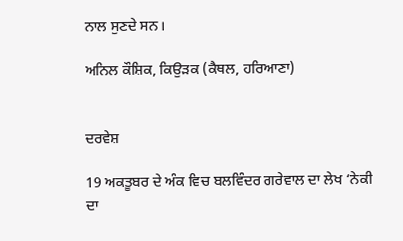ਨਾਲ ਸੁਣਦੇ ਸਨ।

ਅਨਿਲ ਕੌਸ਼ਿਕ, ਕਿਉੜਕ (ਕੈਥਲ, ਹਰਿਆਣਾ)


ਦਰਵੇਸ਼

19 ਅਕਤੂਬਰ ਦੇ ਅੰਕ ਵਿਚ ਬਲਵਿੰਦਰ ਗਰੇਵਾਲ ਦਾ ਲੇਖ ‘ਨੇਕੀ ਦਾ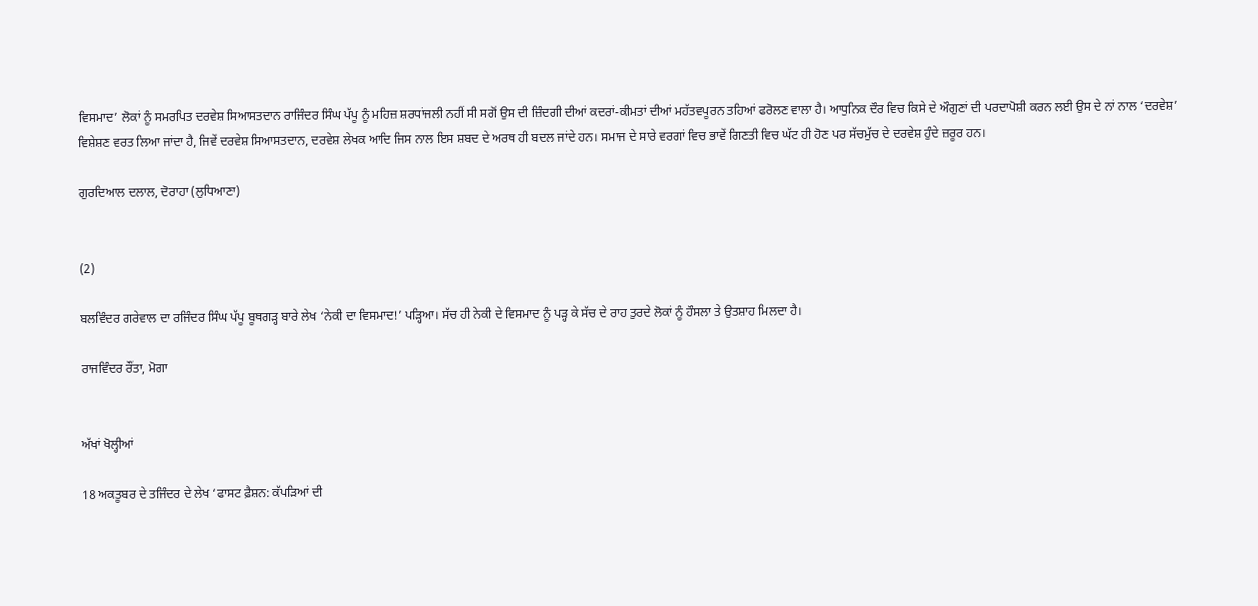ਵਿਸਮਾਦ’ ਲੋਕਾਂ ਨੂੰ ਸਮਰਪਿਤ ਦਰਵੇਸ਼ ਸਿਆਸਤਦਾਨ ਰਾਜਿੰਦਰ ਸਿੰਘ ਪੱਪੂ ਨੂੰ ਮਹਿਜ਼ ਸ਼ਰਧਾਂਜਲੀ ਨਹੀਂ ਸੀ ਸਗੋਂ ਉਸ ਦੀ ਜ਼ਿੰਦਗੀ ਦੀਆਂ ਕਦਰਾਂ-ਕੀਮਤਾਂ ਦੀਆਂ ਮਹੱਤਵਪੂਰਨ ਤਹਿਆਂ ਫਰੋਲਣ ਵਾਲਾ ਹੈ। ਆਧੁਨਿਕ ਦੌਰ ਵਿਚ ਕਿਸੇ ਦੇ ਔਗੁਣਾਂ ਦੀ ਪਰਦਾਪੋਸ਼ੀ ਕਰਨ ਲਈ ਉਸ ਦੇ ਨਾਂ ਨਾਲ ‘ਦਰਵੇਸ਼’ ਵਿਸ਼ੇਸ਼ਣ ਵਰਤ ਲਿਆ ਜਾਂਦਾ ਹੈ, ਜਿਵੇਂ ਦਰਵੇਸ਼ ਸਿਆਸਤਦਾਨ, ਦਰਵੇਸ਼ ਲੇਖਕ ਆਦਿ ਜਿਸ ਨਾਲ ਇਸ ਸ਼ਬਦ ਦੇ ਅਰਥ ਹੀ ਬਦਲ ਜਾਂਦੇ ਹਨ। ਸਮਾਜ ਦੇ ਸਾਰੇ ਵਰਗਾਂ ਵਿਚ ਭਾਵੇਂ ਗਿਣਤੀ ਵਿਚ ਘੱਟ ਹੀ ਹੋਣ ਪਰ ਸੱਚਮੁੱਚ ਦੇ ਦਰਵੇਸ਼ ਹੁੰਦੇ ਜ਼ਰੂਰ ਹਨ।

ਗੁਰਦਿਆਲ ਦਲਾਲ, ਦੋਰਾਹਾ (ਲੁਧਿਆਣਾ)


(2)

ਬਲਵਿੰਦਰ ਗਰੇਵਾਲ ਦਾ ਰਜਿੰਦਰ ਸਿੰਘ ਪੱਪੂ ਬੂਥਗੜ੍ਹ ਬਾਰੇ ਲੇਖ ‘ਨੇਕੀ ਦਾ ਵਿਸਮਾਦ!’ ਪੜ੍ਹਿਆ। ਸੱਚ ਹੀ ਨੇਕੀ ਦੇ ਵਿਸਮਾਦ ਨੂੰ ਪੜ੍ਹ ਕੇ ਸੱਚ ਦੇ ਰਾਹ ਤੁਰਦੇ ਲੋਕਾਂ ਨੂੰ ਹੌਸਲਾ ਤੇ ਉਤਸ਼ਾਹ ਮਿਲਦਾ ਹੈ।

ਰਾਜਵਿੰਦਰ ਰੌਂਤਾ, ਮੋਗਾ


ਅੱਖਾਂ ਖੋਲ੍ਹੀਆਂ

18 ਅਕਤੂਬਰ ਦੇ ਤਜਿੰਦਰ ਦੇ ਲੇਖ ‘ਫਾਸਟ ਫ਼ੈਸ਼ਨ: ਕੱਪੜਿਆਂ ਦੀ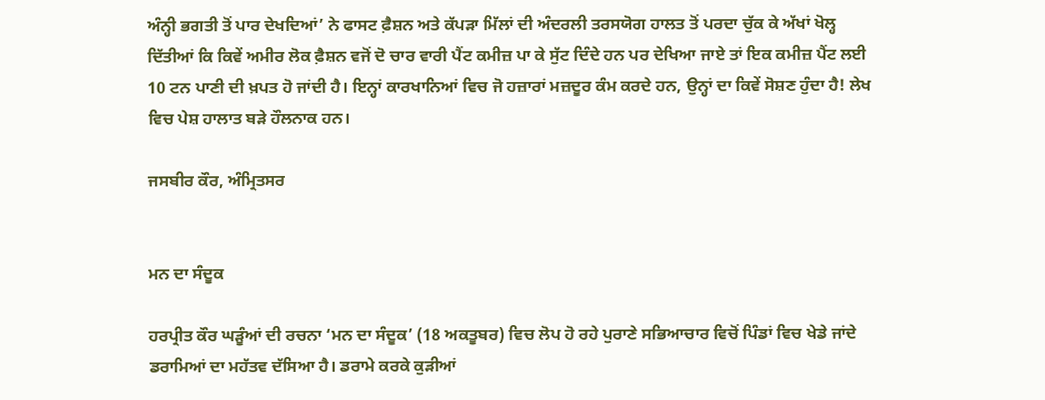ਅੰਨ੍ਹੀ ਭਗਤੀ ਤੋਂ ਪਾਰ ਦੇਖਦਿਆਂ’ ਨੇ ਫਾਸਟ ਫ਼ੈਸ਼ਨ ਅਤੇ ਕੱਪੜਾ ਮਿੱਲਾਂ ਦੀ ਅੰਦਰਲੀ ਤਰਸਯੋਗ ਹਾਲਤ ਤੋਂ ਪਰਦਾ ਚੁੱਕ ਕੇ ਅੱਖਾਂ ਖੋਲ੍ਹ ਦਿੱਤੀਆਂ ਕਿ ਕਿਵੇਂ ਅਮੀਰ ਲੋਕ ਫ਼ੈਸ਼ਨ ਵਜੋਂ ਦੋ ਚਾਰ ਵਾਰੀ ਪੈਂਟ ਕਮੀਜ਼ ਪਾ ਕੇ ਸੁੱਟ ਦਿੰਦੇ ਹਨ ਪਰ ਦੇਖਿਆ ਜਾਏ ਤਾਂ ਇਕ ਕਮੀਜ਼ ਪੈਂਟ ਲਈ 10 ਟਨ ਪਾਣੀ ਦੀ ਖ਼ਪਤ ਹੋ ਜਾਂਦੀ ਹੈ। ਇਨ੍ਹਾਂ ਕਾਰਖਾਨਿਆਂ ਵਿਚ ਜੋ ਹਜ਼ਾਰਾਂ ਮਜ਼ਦੂਰ ਕੰਮ ਕਰਦੇ ਹਨ, ਉਨ੍ਹਾਂ ਦਾ ਕਿਵੇਂ ਸੋਸ਼ਣ ਹੁੰਦਾ ਹੈ! ਲੇਖ ਵਿਚ ਪੇਸ਼ ਹਾਲਾਤ ਬੜੇ ਹੌਲਨਾਕ ਹਨ।

ਜਸਬੀਰ ਕੌਰ, ਅੰਮ੍ਰਿਤਸਰ


ਮਨ ਦਾ ਸੰਦੂਕ

ਹਰਪ੍ਰੀਤ ਕੌਰ ਘੜੂੰਆਂ ਦੀ ਰਚਨਾ ‘ਮਨ ਦਾ ਸੰਦੂਕ’ (18 ਅਕਤੂਬਰ) ਵਿਚ ਲੋਪ ਹੋ ਰਹੇ ਪੁਰਾਣੇ ਸਭਿਆਚਾਰ ਵਿਚੋਂ ਪਿੰਡਾਂ ਵਿਚ ਖੇਡੇ ਜਾਂਦੇ ਡਰਾਮਿਆਂ ਦਾ ਮਹੱਤਵ ਦੱਸਿਆ ਹੈ। ਡਰਾਮੇ ਕਰਕੇ ਕੁੜੀਆਂ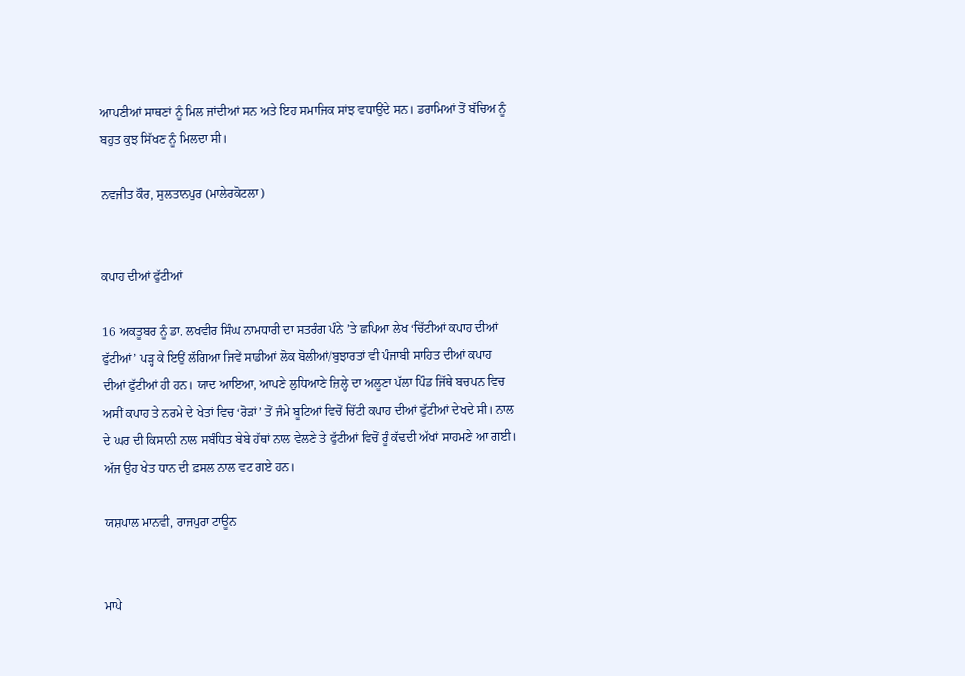ਆਪਣੀਆਂ ਸਾਥਣਾਂ ਨੂੰ ਮਿਲ ਜਾਂਦੀਆਂ ਸਨ ਅਤੇ ਇਹ ਸਮਾਜਿਕ ਸਾਂਝ ਵਧਾਉਂਦੇ ਸਨ। ਡਰਾਮਿਆਂ ਤੋਂ ਬੱਚਿਅ ਨੂੰ ਬਹੁਤ ਕੁਝ ਸਿੱਖਣ ਨੂੰ ਮਿਲਦਾ ਸੀ।

ਨਵਜੀਤ ਕੌਰ, ਸੁਲਤਾਨਪੁਰ (ਮਾਲੇਰਕੋਟਲਾ)


ਕਪਾਹ ਦੀਆਂ ਫੁੱਟੀਆਂ

16 ਅਕਤੂਬਰ ਨੂੰ ਡਾ. ਲਖਵੀਰ ਸਿੰਘ ਨਾਮਧਾਰੀ ਦਾ ਸਤਰੰਗ ਪੰਨੇ ’ਤੇ ਛਪਿਆ ਲੇਖ ‘ਚਿੱਟੀਆਂ ਕਪਾਹ ਦੀਆਂ ਫੁੱਟੀਆਂ’ ਪੜ੍ਹ ਕੇ ਇਉਂ ਲੱਗਿਆ ਜਿਵੇਂ ਸਾਡੀਆਂ ਲੋਕ ਬੋਲੀਆਂ/ਬੁਝਾਰਤਾਂ ਵੀ ਪੰਜਾਬੀ ਸਾਹਿਤ ਦੀਆਂ ਕਪਾਹ ਦੀਆਂ ਫੁੱਟੀਆਂ ਹੀ ਹਨ। ਯਾਦ ਆਇਆ, ਆਪਣੇ ਲੁਧਿਆਣੇ ਜ਼ਿਲ੍ਹੇ ਦਾ ਅਲੂਣਾ ਪੱਲਾ ਪਿੰਡ ਜਿੱਥੇ ਬਚਪਨ ਵਿਚ ਅਸੀਂ ਕਪਾਹ ਤੇ ਨਰਮੇ ਦੇ ਖੇਤਾਂ ਵਿਚ ‘ਰੋੜਾਂ’ ਤੋਂ ਜੰਮੇ ਬੂਟਿਆਂ ਵਿਚੋਂ ਚਿੱਟੀ ਕਪਾਹ ਦੀਆਂ ਫੁੱਟੀਆਂ ਦੇਖਦੇ ਸੀ। ਨਾਲ ਦੇ ਘਰ ਦੀ ਕਿਸਾਨੀ ਨਾਲ ਸਬੰਧਿਤ ਬੇਬੇ ਹੱਥਾਂ ਨਾਲ ਵੇਲਣੇ ਤੇ ਫੁੱਟੀਆਂ ਵਿਚੋਂ ਰੂੰ ਕੱਢਦੀ ਅੱਖਾਂ ਸਾਹਮਣੇ ਆ ਗਈ। ਅੱਜ ਉਹ ਖੇਤ ਧਾਨ ਦੀ ਫ਼ਸਲ ਨਾਲ ਵਟ ਗਏ ਹਨ।

ਯਸ਼ਪਾਲ ਮਾਨਵੀ, ਰਾਜਪੁਰਾ ਟਾਊਨ


ਮਾਪੇ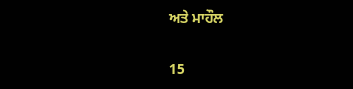ਅਤੇ ਮਾਹੌਲ

15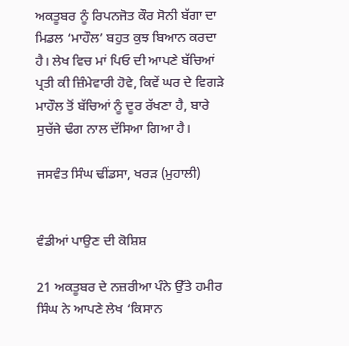ਅਕਤੂਬਰ ਨੂੰ ਰਿਪਨਜੋਤ ਕੌਰ ਸੋਨੀ ਬੱਗਾ ਦਾ ਮਿਡਲ ‘ਮਾਹੌਲ’ ਬਹੁਤ ਕੁਝ ਬਿਆਨ ਕਰਦਾ ਹੈ। ਲੇਖ ਵਿਚ ਮਾਂ ਪਿਓ ਦੀ ਆਪਣੇ ਬੱਚਿਆਂ ਪ੍ਰਤੀ ਕੀ ਜ਼ਿੰਮੇਵਾਰੀ ਹੋਵੇ, ਕਿਵੇਂ ਘਰ ਦੇ ਵਿਗੜੇ ਮਾਹੌਲ ਤੋਂ ਬੱਚਿਆਂ ਨੂੰ ਦੂਰ ਰੱਖਣਾ ਹੈ, ਬਾਰੇ ਸੁਚੱਜੇ ਢੰਗ ਨਾਲ ਦੱਸਿਆ ਗਿਆ ਹੈ।

ਜਸਵੰਤ ਸਿੰਘ ਢੀਂਡਸਾ, ਖਰੜ (ਮੁਹਾਲੀ)


ਵੰਡੀਆਂ ਪਾਉਣ ਦੀ ਕੋਸ਼ਿਸ਼

21 ਅਕਤੂਬਰ ਦੇ ਨਜ਼ਰੀਆ ਪੰਨੇ ਉੱਤੇ ਹਮੀਰ ਸਿੰਘ ਨੇ ਆਪਣੇ ਲੇਖ ‘ਕਿਸਾਨ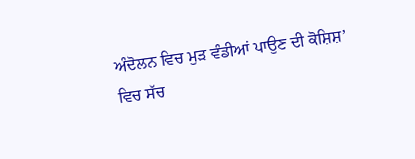ਅੰਦੋਲਨ ਵਿਚ ਮੁੜ ਵੰਡੀਆਂ ਪਾਉਣ ਦੀ ਕੋਸ਼ਿਸ਼’ ਵਿਚ ਸੱਚ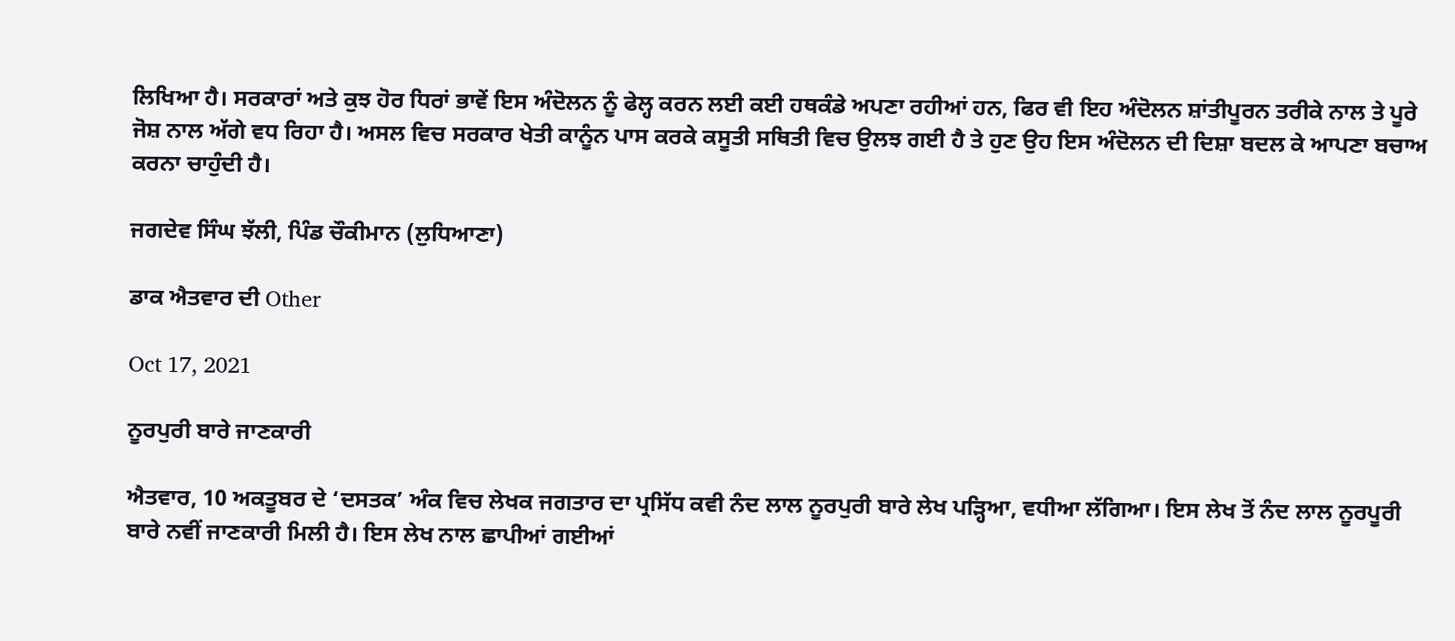ਲਿਖਿਆ ਹੈ। ਸਰਕਾਰਾਂ ਅਤੇ ਕੁਝ ਹੋਰ ਧਿਰਾਂ ਭਾਵੇਂ ਇਸ ਅੰਦੋਲਨ ਨੂੰ ਫੇਲ੍ਹ ਕਰਨ ਲਈ ਕਈ ਹਥਕੰਡੇ ਅਪਣਾ ਰਹੀਆਂ ਹਨ, ਫਿਰ ਵੀ ਇਹ ਅੰਦੋਲਨ ਸ਼ਾਂਤੀਪੂਰਨ ਤਰੀਕੇ ਨਾਲ ਤੇ ਪੂਰੇ ਜੋਸ਼ ਨਾਲ ਅੱਗੇ ਵਧ ਰਿਹਾ ਹੈ। ਅਸਲ ਵਿਚ ਸਰਕਾਰ ਖੇਤੀ ਕਾਨੂੰਨ ਪਾਸ ਕਰਕੇ ਕਸੂਤੀ ਸਥਿਤੀ ਵਿਚ ਉਲਝ ਗਈ ਹੈ ਤੇ ਹੁਣ ਉਹ ਇਸ ਅੰਦੋਲਨ ਦੀ ਦਿਸ਼ਾ ਬਦਲ ਕੇ ਆਪਣਾ ਬਚਾਅ ਕਰਨਾ ਚਾਹੁੰਦੀ ਹੈ।

ਜਗਦੇਵ ਸਿੰਘ ਝੱਲੀ, ਪਿੰਡ ਚੌਕੀਮਾਨ (ਲੁਧਿਆਣਾ)

ਡਾਕ ਐਤਵਾਰ ਦੀ Other

Oct 17, 2021

ਨੂਰਪੁਰੀ ਬਾਰੇ ਜਾਣਕਾਰੀ

ਐਤਵਾਰ, 10 ਅਕਤੂਬਰ ਦੇ ‘ਦਸਤਕ’ ਅੰਕ ਵਿਚ ਲੇਖਕ ਜਗਤਾਰ ਦਾ ਪ੍ਰਸਿੱਧ ਕਵੀ ਨੰਦ ਲਾਲ ਨੂਰਪੁਰੀ ਬਾਰੇ ਲੇਖ ਪੜ੍ਹਿਆ, ਵਧੀਆ ਲੱਗਿਆ। ਇਸ ਲੇਖ ਤੋਂ ਨੰਦ ਲਾਲ ਨੂਰਪੂਰੀ ਬਾਰੇ ਨਵੀਂ ਜਾਣਕਾਰੀ ਮਿਲੀ ਹੈ। ਇਸ ਲੇਖ ਨਾਲ ਛਾਪੀਆਂ ਗਈਆਂ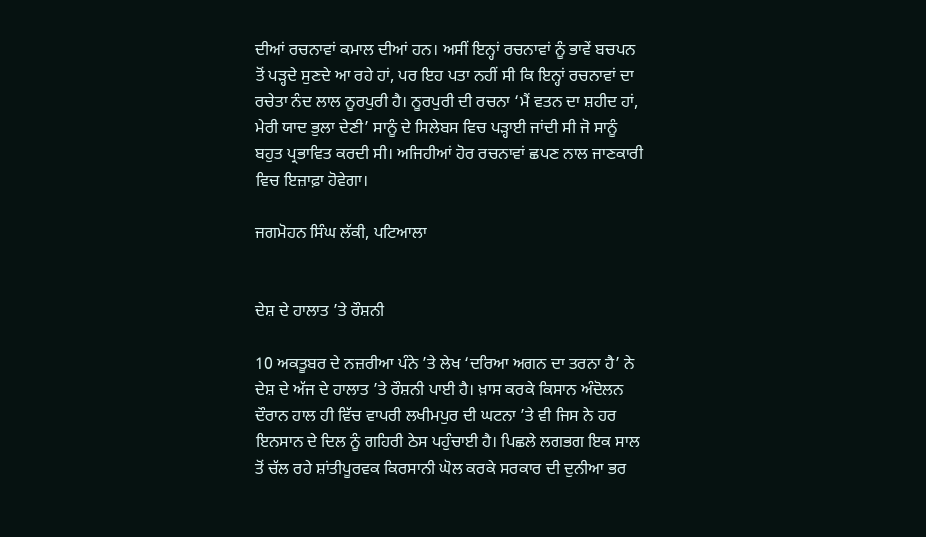ਦੀਆਂ ਰਚਨਾਵਾਂ ਕਮਾਲ ਦੀਆਂ ਹਨ। ਅਸੀਂ ਇਨ੍ਹਾਂ ਰਚਨਾਵਾਂ ਨੂੰ ਭਾਵੇਂ ਬਚਪਨ ਤੋਂ ਪੜ੍ਹਦੇ ਸੁਣਦੇ ਆ ਰਹੇ ਹਾਂ, ਪਰ ਇਹ ਪਤਾ ਨਹੀਂ ਸੀ ਕਿ ਇਨ੍ਹਾਂ ਰਚਨਾਵਾਂ ਦਾ ਰਚੇਤਾ ਨੰਦ ਲਾਲ ਨੂਰਪੁਰੀ ਹੈ। ਨੂਰਪੁਰੀ ਦੀ ਰਚਨਾ ‘ਮੈਂ ਵਤਨ ਦਾ ਸ਼ਹੀਦ ਹਾਂ, ਮੇਰੀ ਯਾਦ ਭੁਲਾ ਦੇਣੀ’ ਸਾਨੂੰ ਦੇ ਸਿਲੇਬਸ ਵਿਚ ਪੜ੍ਹਾਈ ਜਾਂਦੀ ਸੀ ਜੋ ਸਾਨੂੰ ਬਹੁਤ ਪ੍ਰਭਾਵਿਤ ਕਰਦੀ ਸੀ। ਅਜਿਹੀਆਂ ਹੋਰ ਰਚਨਾਵਾਂ ਛਪਣ ਨਾਲ ਜਾਣਕਾਰੀ ਵਿਚ ਇਜ਼ਾਫ਼ਾ ਹੋਵੇਗਾ।

ਜਗਮੋਹਨ ਸਿੰਘ ਲੱਕੀ, ਪਟਿਆਲਾ


ਦੇਸ਼ ਦੇ ਹਾਲਾਤ ’ਤੇ ਰੌਸ਼ਨੀ

10 ਅਕਤੂਬਰ ਦੇ ਨਜ਼ਰੀਆ ਪੰਨੇ ’ਤੇ ਲੇਖ ‘ਦਰਿਆ ਅਗਨ ਦਾ ਤਰਨਾ ਹੈ’ ਨੇ ਦੇਸ਼ ਦੇ ਅੱਜ ਦੇ ਹਾਲਾਤ ’ਤੇ ਰੌਸ਼ਨੀ ਪਾਈ ਹੈ। ਖ਼ਾਸ ਕਰਕੇ ਕਿਸਾਨ ਅੰਦੋਲਨ ਦੌਰਾਨ ਹਾਲ ਹੀ ਵਿੱਚ ਵਾਪਰੀ ਲਖੀਮਪੁਰ ਦੀ ਘਟਨਾ ’ਤੇ ਵੀ ਜਿਸ ਨੇ ਹਰ ਇਨਸਾਨ ਦੇ ਦਿਲ ਨੂੰ ਗਹਿਰੀ ਠੇਸ ਪਹੁੰਚਾਈ ਹੈ। ਪਿਛਲੇ ਲਗਭਗ ਇਕ ਸਾਲ ਤੋਂ ਚੱਲ ਰਹੇ ਸ਼ਾਂਤੀਪੂਰਵਕ ਕਿਰਸਾਨੀ ਘੋਲ ਕਰਕੇ ਸਰਕਾਰ ਦੀ ਦੁਨੀਆ ਭਰ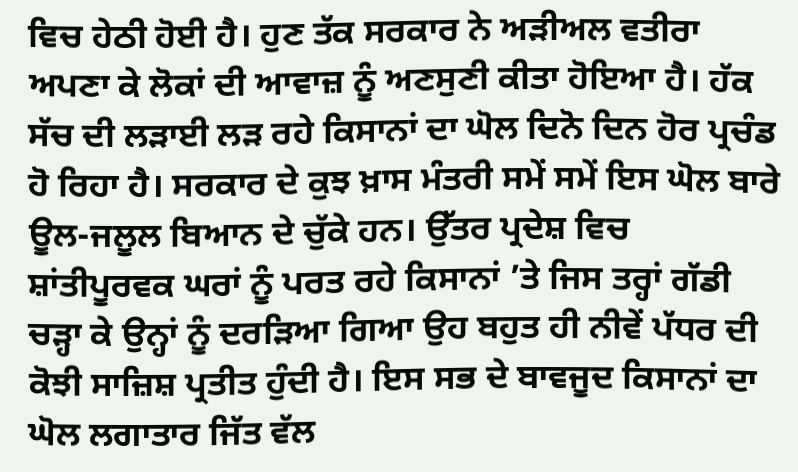ਵਿਚ ਹੇਠੀ ਹੋਈ ਹੈ। ਹੁਣ ਤੱਕ ਸਰਕਾਰ ਨੇ ਅੜੀਅਲ ਵਤੀਰਾ ਅਪਣਾ ਕੇ ਲੋਕਾਂ ਦੀ ਆਵਾਜ਼ ਨੂੰ ਅਣਸੁਣੀ ਕੀਤਾ ਹੋਇਆ ਹੈ। ਹੱਕ ਸੱਚ ਦੀ ਲੜਾਈ ਲੜ ਰਹੇ ਕਿਸਾਨਾਂ ਦਾ ਘੋਲ ਦਿਨੋ ਦਿਨ ਹੋਰ ਪ੍ਰਚੰਡ ਹੋ ਰਿਹਾ ਹੈ। ਸਰਕਾਰ ਦੇ ਕੁਝ ਖ਼ਾਸ ਮੰਤਰੀ ਸਮੇਂ ਸਮੇਂ ਇਸ ਘੋਲ ਬਾਰੇ ਊਲ-ਜਲੂਲ ਬਿਆਨ ਦੇ ਚੁੱਕੇ ਹਨ। ਉੱਤਰ ਪ੍ਰਦੇਸ਼ ਵਿਚ ਸ਼ਾਂਤੀਪੂਰਵਕ ਘਰਾਂ ਨੂੰ ਪਰਤ ਰਹੇ ਕਿਸਾਨਾਂ ’ਤੇ ਜਿਸ ਤਰ੍ਹਾਂ ਗੱਡੀ ਚੜ੍ਹਾ ਕੇ ਉਨ੍ਹਾਂ ਨੂੰ ਦਰੜਿਆ ਗਿਆ ਉਹ ਬਹੁਤ ਹੀ ਨੀਵੇਂ ਪੱਧਰ ਦੀ ਕੋਝੀ ਸਾਜ਼ਿਸ਼ ਪ੍ਰਤੀਤ ਹੁੰਦੀ ਹੈ। ਇਸ ਸਭ ਦੇ ਬਾਵਜੂਦ ਕਿਸਾਨਾਂ ਦਾ ਘੋਲ ਲਗਾਤਾਰ ਜਿੱਤ ਵੱਲ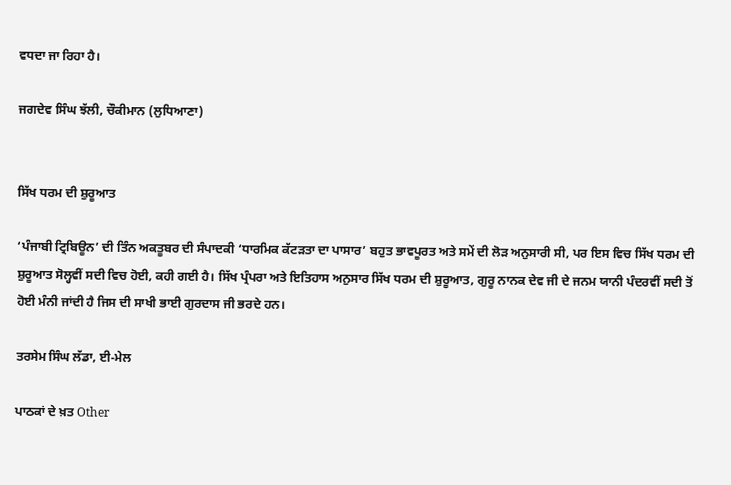ਵਧਦਾ ਜਾ ਰਿਹਾ ਹੈ।

ਜਗਦੇਵ ਸਿੰਘ ਝੱਲੀ, ਚੌਕੀਮਾਨ (ਲੁਧਿਆਣਾ)


ਸਿੱਖ ਧਰਮ ਦੀ ਸ਼ੁਰੂਆਤ

‘ਪੰਜਾਬੀ ਟ੍ਰਿਬਿਊਨ’ ਦੀ ਤਿੰਨ ਅਕਤੂਬਰ ਦੀ ਸੰਪਾਦਕੀ ‘ਧਾਰਮਿਕ ਕੱਟੜਤਾ ਦਾ ਪਾਸਾਰ’ ਬਹੁਤ ਭਾਵਪੂਰਤ ਅਤੇ ਸਮੇਂ ਦੀ ਲੋੜ ਅਨੁਸਾਰੀ ਸੀ, ਪਰ ਇਸ ਵਿਚ ਸਿੱਖ ਧਰਮ ਦੀ ਸ਼ੁਰੂਆਤ ਸੋਲ੍ਹਵੀਂ ਸਦੀ ਵਿਚ ਹੋਈ, ਕਹੀ ਗਈ ਹੈ। ਸਿੱਖ ਪ੍ਰੰਪਰਾ ਅਤੇ ਇਤਿਹਾਸ ਅਨੁਸਾਰ ਸਿੱਖ ਧਰਮ ਦੀ ਸ਼ੁਰੂਆਤ, ਗੁਰੂ ਨਾਨਕ ਦੇਵ ਜੀ ਦੇ ਜਨਮ ਯਾਨੀ ਪੰਦਰਵੀਂ ਸਦੀ ਤੋਂ ਹੋਈ ਮੰਨੀ ਜਾਂਦੀ ਹੈ ਜਿਸ ਦੀ ਸਾਖੀ ਭਾਈ ਗੁਰਦਾਸ ਜੀ ਭਰਦੇ ਹਨ।

ਤਰਸੇਮ ਸਿੰਘ ਲੱਡਾ, ਈ-ਮੇਲ

ਪਾਠਕਾਂ ਦੇ ਖ਼ਤ Other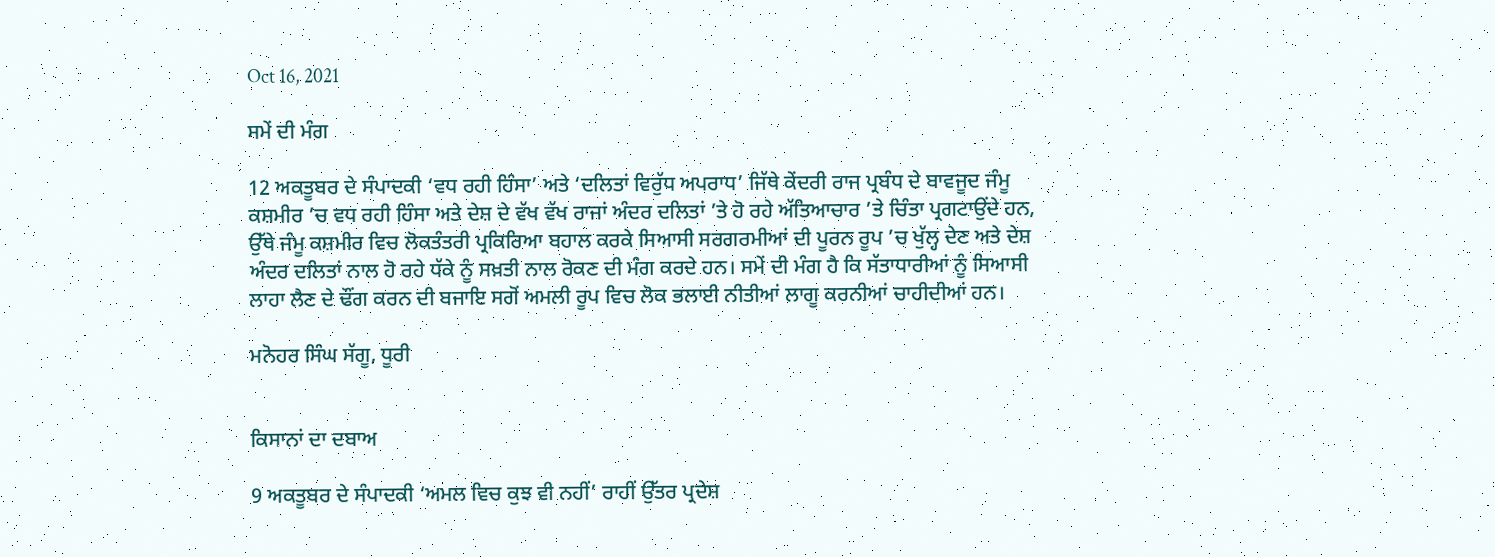Oct 16, 2021

ਸਮੇਂ ਦੀ ਮੰਗ

12 ਅਕਤੂਬਰ ਦੇ ਸੰਪਾਦਕੀ ‘ਵਧ ਰਹੀ ਹਿੰਸਾ’ ਅਤੇ ‘ਦਲਿਤਾਂ ਵਿਰੁੱਧ ਅਪਰਾਧ’ ਜਿੱਥੇ ਕੇਂਦਰੀ ਰਾਜ ਪ੍ਰਬੰਧ ਦੇ ਬਾਵਜੂਦ ਜੰਮੂ ਕਸ਼ਮੀਰ ’ਚ ਵਧ ਰਹੀ ਹਿੰਸਾ ਅਤੇ ਦੇਸ਼ ਦੇ ਵੱਖ ਵੱਖ ਰਾਜਾਂ ਅੰਦਰ ਦਲਿਤਾਂ ’ਤੇ ਹੋ ਰਹੇ ਅੱਤਿਆਚਾਰ ’ਤੇ ਚਿੰਤਾ ਪ੍ਰਗਟਾਉਂਦੇ ਹਨ, ਉੱਥੇ ਜੰਮੂ ਕਸ਼ਮੀਰ ਵਿਚ ਲੋਕਤੰਤਰੀ ਪ੍ਰਕਿਰਿਆ ਬਹਾਲ ਕਰਕੇ ਸਿਆਸੀ ਸਰਗਰਮੀਆਂ ਦੀ ਪੂਰਨ ਰੂਪ ’ਚ ਖੁੱਲ੍ਹ ਦੇਣ ਅਤੇ ਦੇਸ਼ ਅੰਦਰ ਦਲਿਤਾਂ ਨਾਲ ਹੋ ਰਹੇ ਧੱਕੇ ਨੂੰ ਸਖ਼ਤੀ ਨਾਲ ਰੋਕਣ ਦੀ ਮੰਗ ਕਰਦੇ ਹਨ। ਸਮੇਂ ਦੀ ਮੰਗ ਹੈ ਕਿ ਸੱਤਾਧਾਰੀਆਂ ਨੂੰ ਸਿਆਸੀ ਲਾਹਾ ਲੈਣ ਦੇ ਢੌਂਗ ਕਰਨ ਦੀ ਬਜਾਇ ਸਗੋਂ ਅਮਲੀ ਰੂਪ ਵਿਚ ਲੋਕ ਭਲਾਈ ਨੀਤੀਆਂ ਲਾਗੂ ਕਰਨੀਆਂ ਚਾਹੀਦੀਆਂ ਹਨ।

ਮਨੋਹਰ ਸਿੰਘ ਸੱਗੂ, ਧੂਰੀ


ਕਿਸਾਨਾਂ ਦਾ ਦਬਾਅ

9 ਅਕਤੂਬਰ ਦੇ ਸੰਪਾਦਕੀ ‘ਅਮਲ ਵਿਚ ਕੁਝ ਵੀ ਨਹੀਂ’ ਰਾਹੀਂ ਉੱਤਰ ਪ੍ਰਦੇਸ਼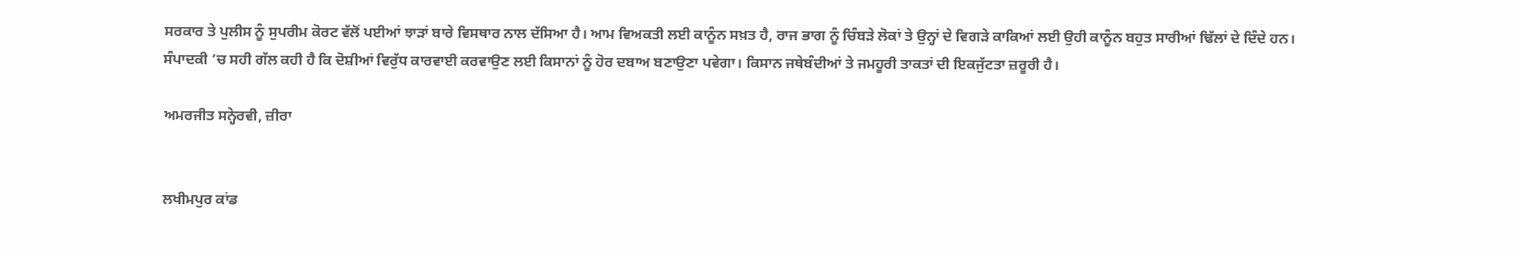ਸਰਕਾਰ ਤੇ ਪੁਲੀਸ ਨੂੰ ਸੁਪਰੀਮ ਕੋਰਟ ਵੱਲੋਂ ਪਈਆਂ ਝਾੜਾਂ ਬਾਰੇ ਵਿਸਥਾਰ ਨਾਲ ਦੱਸਿਆ ਹੈ। ਆਮ ਵਿਅਕਤੀ ਲਈ ਕਾਨੂੰਨ ਸਖ਼ਤ ਹੈ, ਰਾਜ ਭਾਗ ਨੂੰ ਚਿੰਬੜੇ ਲੋਕਾਂ ਤੇ ਉਨ੍ਹਾਂ ਦੇ ਵਿਗੜੇ ਕਾਕਿਆਂ ਲਈ ਉਹੀ ਕਾਨੂੰਨ ਬਹੁਤ ਸਾਰੀਆਂ ਢਿੱਲਾਂ ਦੇ ਦਿੰਦੇ ਹਨ। ਸੰਪਾਦਕੀ ’ਚ ਸਹੀ ਗੱਲ ਕਹੀ ਹੈ ਕਿ ਦੋਸ਼ੀਆਂ ਵਿਰੁੱਧ ਕਾਰਵਾਈ ਕਰਵਾਉਣ ਲਈ ਕਿਸਾਨਾਂ ਨੂੰ ਹੋਰ ਦਬਾਅ ਬਣਾਉਣਾ ਪਵੇਗਾ। ਕਿਸਾਨ ਜਥੇਬੰਦੀਆਂ ਤੇ ਜਮਹੂਰੀ ਤਾਕਤਾਂ ਦੀ ਇਕਜੁੱਟਤਾ ਜ਼ਰੂਰੀ ਹੈ।

ਅਮਰਜੀਤ ਸਨ੍ਹੇਰਵੀ, ਜ਼ੀਰਾ


ਲਖੀਮਪੁਰ ਕਾਂਡ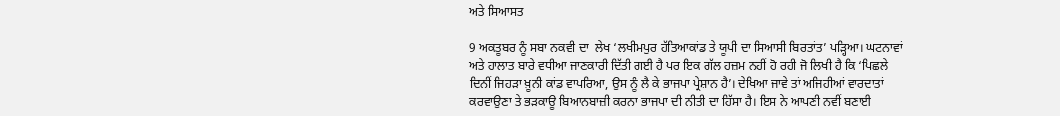ਅਤੇ ਸਿਆਸਤ

9 ਅਕਤੂਬਰ ਨੂੰ ਸਬਾ ਨਕਵੀ ਦਾ  ਲੇਖ ‘ਲਖੀਮਪੁਰ ਹੱਤਿਆਕਾਂਡ ਤੇ ਯੂਪੀ ਦਾ ਸਿਆਸੀ ਬਿਰਤਾਂਤ’ ਪੜ੍ਹਿਆ। ਘਟਨਾਵਾਂ ਅਤੇ ਹਾਲਾਤ ਬਾਰੇ ਵਧੀਆ ਜਾਣਕਾਰੀ ਦਿੱਤੀ ਗਈ ਹੈ ਪਰ ਇਕ ਗੱਲ ਹਜ਼ਮ ਨਹੀਂ ਹੋ ਰਹੀ ਜੋ ਲਿਖੀ ਹੈ ਕਿ ‘ਪਿਛਲੇ ਦਿਨੀਂ ਜਿਹੜਾ ਖ਼ੂਨੀ ਕਾਂਡ ਵਾਪਰਿਆ, ਉਸ ਨੂੰ ਲੈ ਕੇ ਭਾਜਪਾ ਪ੍ਰੇਸ਼ਾਨ ਹੈ’। ਦੇਖਿਆ ਜਾਵੇ ਤਾਂ ਅਜਿਹੀਆਂ ਵਾਰਦਾਤਾਂ ਕਰਵਾਉਣਾ ਤੇ ਭੜਕਾਊ ਬਿਆਨਬਾਜ਼ੀ ਕਰਨਾ ਭਾਜਪਾ ਦੀ ਨੀਤੀ ਦਾ ਹਿੱਸਾ ਹੈ। ਇਸ ਨੇ ਆਪਣੀ ਨਵੀਂ ਬਣਾਈ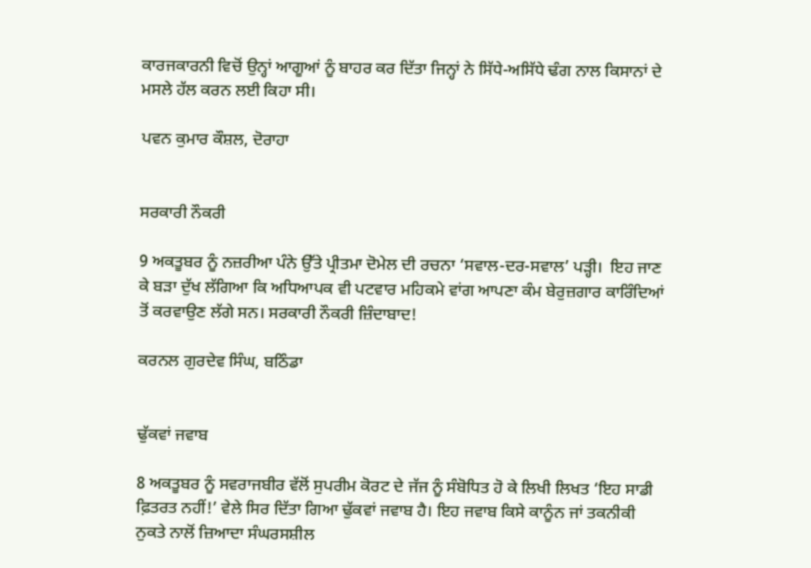ਕਾਰਜਕਾਰਨੀ ਵਿਚੋਂ ਉਨ੍ਹਾਂ ਆਗੂਆਂ ਨੂੰ ਬਾਹਰ ਕਰ ਦਿੱਤਾ ਜਿਨ੍ਹਾਂ ਨੇ ਸਿੱਧੇ-ਅਸਿੱਧੇ ਢੰਗ ਨਾਲ ਕਿਸਾਨਾਂ ਦੇ ਮਸਲੇ ਹੱਲ ਕਰਨ ਲਈ ਕਿਹਾ ਸੀ।

ਪਵਨ ਕੁਮਾਰ ਕੌਸ਼ਲ, ਦੋਰਾਹਾ


ਸਰਕਾਰੀ ਨੌਕਰੀ

9 ਅਕਤੂਬਰ ਨੂੰ ਨਜ਼ਰੀਆ ਪੰਨੇ ਉੱਤੇ ਪ੍ਰੀਤਮਾ ਦੋਮੇਲ ਦੀ ਰਚਨਾ ‘ਸਵਾਲ-ਦਰ-ਸਵਾਲ’ ਪੜ੍ਹੀ।  ਇਹ ਜਾਣ ਕੇ ਬੜਾ ਦੁੱਖ ਲੱਗਿਆ ਕਿ ਅਧਿਆਪਕ ਵੀ ਪਟਵਾਰ ਮਹਿਕਮੇ ਵਾਂਗ ਆਪਣਾ ਕੰਮ ਬੇਰੁਜ਼ਗਾਰ ਕਾਰਿੰਦਿਆਂ ਤੋਂ ਕਰਵਾਉਣ ਲੱਗੇ ਸਨ। ਸਰਕਾਰੀ ਨੌਕਰੀ ਜ਼ਿੰਦਾਬਾਦ!

ਕਰਨਲ ਗੁਰਦੇਵ ਸਿੰਘ, ਬਠਿੰਡਾ


ਢੁੱਕਵਾਂ ਜਵਾਬ

8 ਅਕਤੂਬਰ ਨੂੰ ਸਵਰਾਜਬੀਰ ਵੱਲੋਂ ਸੁਪਰੀਮ ਕੋਰਟ ਦੇ ਜੱਜ ਨੂੰ ਸੰਬੋਧਿਤ ਹੋ ਕੇ ਲਿਖੀ ਲਿਖਤ ‘ਇਹ ਸਾਡੀ ਫ਼ਿਤਰਤ ਨਹੀਂ!’ ਵੇਲੇ ਸਿਰ ਦਿੱਤਾ ਗਿਆ ਢੁੱਕਵਾਂ ਜਵਾਬ ਹੈ। ਇਹ ਜਵਾਬ ਕਿਸੇ ਕਾਨੂੰਨ ਜਾਂ ਤਕਨੀਕੀ ਨੁਕਤੇ ਨਾਲੋਂ ਜ਼ਿਆਦਾ ਸੰਘਰਸਸ਼ੀਲ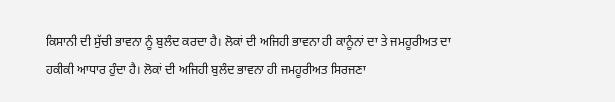ਕਿਸਾਨੀ ਦੀ ਸੁੱਚੀ ਭਾਵਨਾ ਨੂੰ ਬੁਲੰਦ ਕਰਦਾ ਹੈ। ਲੋਕਾਂ ਦੀ ਅਜਿਹੀ ਭਾਵਨਾ ਹੀ ਕਾਨੂੰਨਾਂ ਦਾ ਤੇ ਜਮਹੂਰੀਅਤ ਦਾ ਹਕੀਕੀ ਆਧਾਰ ਹੁੰਦਾ ਹੈ। ਲੋਕਾਂ ਦੀ ਅਜਿਹੀ ਬੁਲੰਦ ਭਾਵਨਾ ਹੀ ਜਮਹੂਰੀਅਤ ਸਿਰਜਣਾ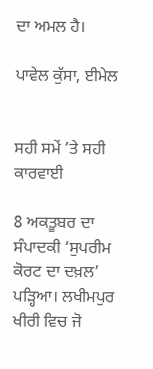ਦਾ ਅਮਲ ਹੈ।

ਪਾਵੇਲ ਕੁੱਸਾ, ਈਮੇਲ


ਸਹੀ ਸਮੇਂ ’ਤੇ ਸਹੀ ਕਾਰਵਾਈ

8 ਅਕਤੂਬਰ ਦਾ ਸੰਪਾਦਕੀ ‘ਸੁਪਰੀਮ ਕੋਰਟ ਦਾ ਦਖ਼ਲ’ ਪੜ੍ਹਿਆ। ਲਖੀਮਪੁਰ ਖੀਰੀ ਵਿਚ ਜੋ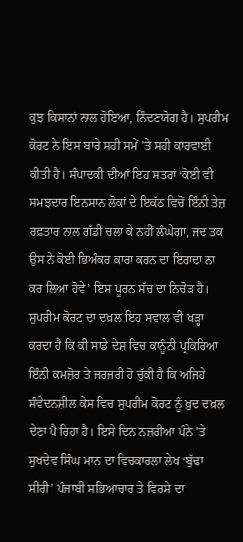ਕੁਝ ਕਿਸਾਨਾਂ ਨਾਲ ਹੋਇਆ, ਨਿੰਦਣਯੋਗ ਹੈ। ਸੁਪਰੀਮ ਕੋਰਟ ਨੇ ਇਸ ਬਾਰੇ ਸਹੀ ਸਮੇਂ ’ਤੇ ਸਹੀ ਕਾਰਵਾਈ ਕੀਤੀ ਹੈ। ਸੰਪਾਦਕੀ ਦੀਆਂ ਇਹ ਸਤਰਾਂ ‘ਕੋਈ ਵੀ ਸਮਝਦਾਰ ਇਨਸਾਨ ਲੋਕਾਂ ਦੇ ਇਕੱਠ ਵਿਚੋਂ ਇੰਨੀ ਤੇਜ਼ ਰਫ਼ਤਾਰ ਨਾਲ ਗੱਡੀ ਚਲਾ ਕੇ ਨਹੀਂ ਲੰਘੇਗਾ, ਜਦ ਤਕ ਉਸ ਨੇ ਕੋਈ ਭਿਅੰਕਰ ਕਾਰਾ ਕਰਨ ਦਾ ਇਰਾਦਾ ਨਾ ਕਰ ਲਿਆ ਹੋਵੇ’ ਇਸ ਪੂਰਨ ਸੱਚ ਦਾ ਨਿਚੋੜ ਹੈ। ਸੁਪਰੀਮ ਕੋਰਟ ਦਾ ਦਖ਼ਲ ਇਹ ਸਵਾਲ ਵੀ ਖੜ੍ਹਾ ਕਰਦਾ ਹੈ ਕਿ ਕੀ ਸਾਡੇ ਦੇਸ਼ ਵਿਚ ਕਾਨੂੰਨੀ ਪ੍ਰਕਿਰਿਆ ਇੰਨੀ ਕਮਜ਼ੋਰ ਤੇ ਜਰਜਰੀ ਹੋ ਚੁੱਕੀ ਹੈ ਕਿ ਅਜਿਹੇ ਸੰਵੇਦਨਸ਼ੀਲ ਕੇਸ ਵਿਚ ਸੁਪਰੀਮ ਕੋਰਟ ਨੂੰ ਖ਼ੁਦ ਦਖ਼ਲ ਦੇਣਾ ਪੈ ਰਿਹਾ ਹੈ। ਇਸੇ ਦਿਨ ਨਜ਼ਰੀਆ ਪੰਨੇ ’ਤੇ ਸੁਖਦੇਵ ਸਿੰਘ ਮਾਨ ਦਾ ਵਿਚਕਾਰਲਾ ਲੇਖ ‘ਬੁੱਢਾ ਸੀਰੀ’ ਪੰਜਾਬੀ ਸਭਿਆਚਾਰ ਤੇ ਵਿਰਸੇ ਦਾ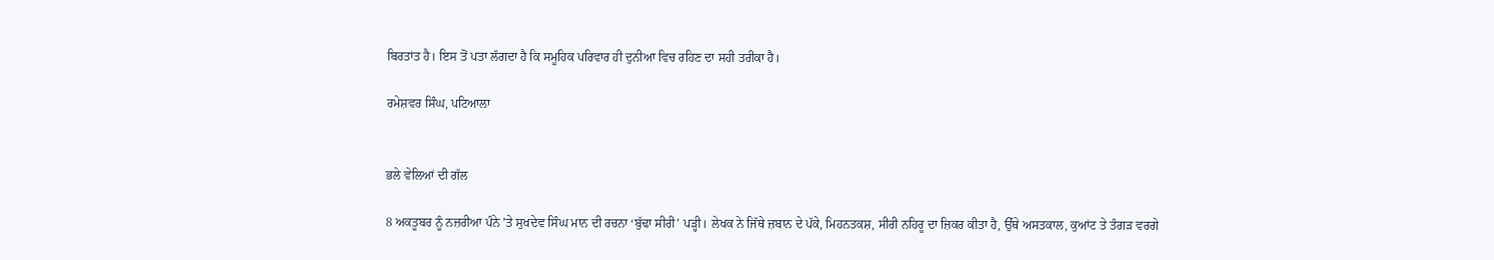ਬਿਰਤਾਂਤ ਹੈ। ਇਸ ਤੋਂ ਪਤਾ ਲੱਗਦਾ ਹੈ ਕਿ ਸਮੂਹਿਕ ਪਰਿਵਾਰ ਹੀ ਦੁਨੀਆ ਵਿਚ ਰਹਿਣ ਦਾ ਸਹੀ ਤਰੀਕਾ ਹੈ।

ਰਮੇਸ਼ਵਰ ਸਿੰਘ, ਪਟਿਆਲਾ


ਭਲੇ ਵੇਲਿਆਂ ਦੀ ਗੱਲ

8 ਅਕਤੂਬਰ ਨੂੰ ਨਜ਼ਰੀਆ ਪੰਨੇ ’ਤੇ ਸੁਖਦੇਵ ਸਿੰਘ ਮਾਨ ਦੀ ਰਚਨਾ ‘ਬੁੱਢਾ ਸੀਰੀ’ ਪੜ੍ਹੀ। ਲੇਖਕ ਨੇ ਜਿੱਥੇ ਜ਼ਬਾਨ ਦੇ ਪੱਕੇ, ਮਿਹਨਤਕਸ਼, ਸੀਰੀ ਨਹਿਰੂ ਦਾ ਜ਼ਿਕਰ ਕੀਤਾ ਹੈ, ਉੱਥੇ ਅਸਤਕਾਲ, ਕੁਆਂਟ ਤੇ ਤੰਗੜ ਵਰਗੇ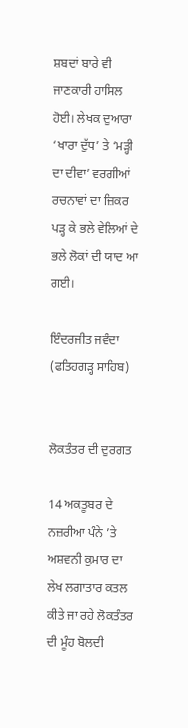ਸ਼ਬਦਾਂ ਬਾਰੇ ਵੀ ਜਾਣਕਾਰੀ ਹਾਸਿਲ ਹੋਈ। ਲੇਖਕ ਦੁਆਰਾ ‘ਖਾਰਾ ਦੁੱਧ’ ਤੇ ‘ਮੜ੍ਹੀ ਦਾ ਦੀਵਾ’ ਵਰਗੀਆਂ ਰਚਨਾਵਾਂ ਦਾ ਜ਼ਿਕਰ ਪੜ੍ਹ ਕੇ ਭਲੇ ਵੇਲਿਆਂ ਦੇ ਭਲੇ ਲੋਕਾਂ ਦੀ ਯਾਦ ਆ ਗਈ।

ਇੰਦਰਜੀਤ ਜਵੰਦਾ (ਫਤਿਹਗੜ੍ਹ ਸਾਹਿਬ)


ਲੋਕਤੰਤਰ ਦੀ ਦੁਰਗਤ

14 ਅਕਤੂਬਰ ਦੇ ਨਜ਼ਰੀਆ ਪੰਨੇ ’ਤੇ ਅਸ਼ਵਨੀ ਕੁਮਾਰ ਦਾ ਲੇਖ ਲਗਾਤਾਰ ਕਤਲ ਕੀਤੇ ਜਾ ਰਹੇ ਲੋਕਤੰਤਰ ਦੀ ਮੂੰਹ ਬੋਲਦੀ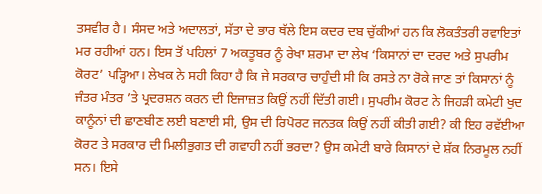ਤਸਵੀਰ ਹੈ। ਸੰਸਦ ਅਤੇ ਅਦਾਲਤਾਂ, ਸੱਤਾ ਦੇ ਭਾਰ ਥੱਲੇ ਇਸ ਕਦਰ ਦਬ ਚੁੱਕੀਆਂ ਹਨ ਕਿ ਲੋਕਤੰਤਰੀ ਰਵਾਇਤਾਂ ਮਰ ਰਹੀਆਂ ਹਨ। ਇਸ ਤੋਂ ਪਹਿਲਾਂ 7 ਅਕਤੂਬਰ ਨੂੰ ਰੇਖਾ ਸ਼ਰਮਾ ਦਾ ਲੇਖ ‘ਕਿਸਾਨਾਂ ਦਾ ਦਰਦ ਅਤੇ ਸੁਪਰੀਮ ਕੋਰਟ’ ਪੜ੍ਹਿਆ। ਲੇਖਕ ਨੇ ਸਹੀ ਕਿਹਾ ਹੈ ਕਿ ਜੇ ਸਰਕਾਰ ਚਾਹੁੰਦੀ ਸੀ ਕਿ ਰਸਤੇ ਨਾ ਰੋਕੇ ਜਾਣ ਤਾਂ ਕਿਸਾਨਾਂ ਨੂੰ ਜੰਤਰ ਮੰਤਰ ’ਤੇ ਪ੍ਰਦਰਸ਼ਨ ਕਰਨ ਦੀ ਇਜਾਜ਼ਤ ਕਿਉਂ ਨਹੀਂ ਦਿੱਤੀ ਗਈ। ਸੁਪਰੀਮ ਕੋਰਟ ਨੇ ਜਿਹੜੀ ਕਮੇਟੀ ਖੁਦ ਕਾਨੂੰਨਾਂ ਦੀ ਛਾਣਬੀਣ ਲਈ ਬਣਾਈ ਸੀ, ਉਸ ਦੀ ਰਿਪੋਰਟ ਜਨਤਕ ਕਿਉਂ ਨਹੀਂ ਕੀਤੀ ਗਈ? ਕੀ ਇਹ ਰਵੱਈਆ ਕੋਰਟ ਤੇ ਸਰਕਾਰ ਦੀ ਮਿਲੀਭੁਗਤ ਦੀ ਗਵਾਹੀ ਨਹੀਂ ਭਰਦਾ? ਉਸ ਕਮੇਟੀ ਬਾਰੇ ਕਿਸਾਨਾਂ ਦੇ ਸ਼ੱਕ ਨਿਰਮੂਲ ਨਹੀਂ ਸਨ। ਇਸੇ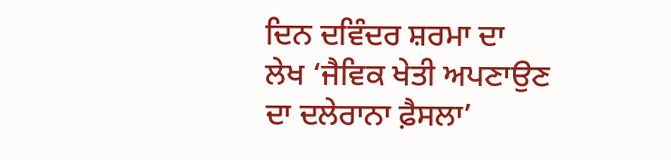ਦਿਨ ਦਵਿੰਦਰ ਸ਼ਰਮਾ ਦਾ ਲੇਖ ‘ਜੈਵਿਕ ਖੇਤੀ ਅਪਣਾਉਣ ਦਾ ਦਲੇਰਾਨਾ ਫ਼ੈਸਲਾ’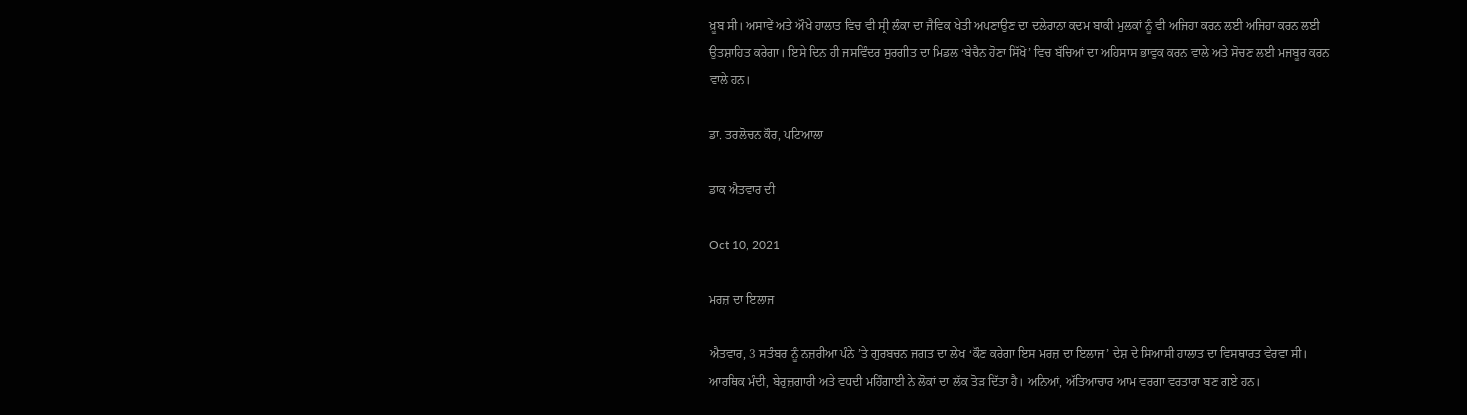ਖ਼ੂਬ ਸੀ। ਅਸਾਵੇਂ ਅਤੇ ਔਖੇ ਹਾਲਾਤ ਵਿਚ ਵੀ ਸ੍ਰੀ ਲੰਕਾ ਦਾ ਜੈਵਿਕ ਖੇਤੀ ਅਪਣਾਉਣ ਦਾ ਦਲੇਰਾਨਾ ਕਦਮ ਬਾਕੀ ਮੁਲਕਾਂ ਨੂੰ ਵੀ ਅਜਿਹਾ ਕਰਨ ਲਈ ਅਜਿਹਾ ਕਰਨ ਲਈ ਉਤਸ਼ਾਹਿਤ ਕਰੇਗਾ। ਇਸੇ ਦਿਨ ਹੀ ਜਸਵਿੰਦਰ ਸੁਰਗੀਤ ਦਾ ਮਿਡਲ ‘ਬੇਚੈਨ ਹੋਣਾ ਸਿੱਖੋ’ ਵਿਚ ਬੱਚਿਆਂ ਦਾ ਅਹਿਸਾਸ ਭਾਵੁਕ ਕਰਨ ਵਾਲੇ ਅਤੇ ਸੋਚਣ ਲਈ ਮਜਬੂਰ ਕਰਨ ਵਾਲੇ ਹਨ।

ਡਾ. ਤਰਲੋਚਨ ਕੌਰ, ਪਟਿਆਲਾ

ਡਾਕ ਐਤਵਾਰ ਦੀ

Oct 10, 2021

ਮਰਜ਼ ਦਾ ਇਲਾਜ

ਐਤਵਾਰ, 3 ਸਤੰਬਰ ਨੂੰ ਨਜ਼ਰੀਆ ਪੰਨੇ ’ਤੇ ਗੁਰਬਚਨ ਜਗਤ ਦਾ ਲੇਖ ‘ਕੌਣ ਕਰੇਗਾ ਇਸ ਮਰਜ਼ ਦਾ ਇਲਾਜ’ ਦੇਸ਼ ਦੇ ਸਿਆਸੀ ਹਾਲਾਤ ਦਾ ਵਿਸਥਾਰਤ ਵੇਰਵਾ ਸੀ। ਆਰਥਿਕ ਮੰਦੀ, ਬੇਰੁਜ਼ਗਾਰੀ ਅਤੇ ਵਧਦੀ ਮਹਿੰਗਾਈ ਨੇ ਲੋਕਾਂ ਦਾ ਲੱਕ ਤੋੜ ਦਿੱਤਾ ਹੈ। ਅਨਿਆਂ, ਅੱਤਿਆਚਾਰ ਆਮ ਵਰਗਾ ਵਰਤਾਰਾ ਬਣ ਗਏ ਹਨ।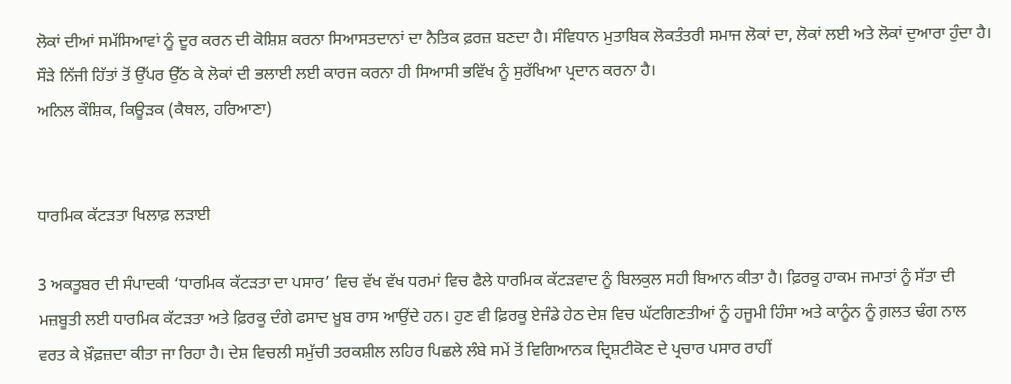ਲੋਕਾਂ ਦੀਆਂ ਸਮੱਸਿਆਵਾਂ ਨੂੰ ਦੂਰ ਕਰਨ ਦੀ ਕੋਸ਼ਿਸ਼ ਕਰਨਾ ਸਿਆਸਤਦਾਨਾਂ ਦਾ ਨੈਤਿਕ ਫ਼ਰਜ਼ ਬਣਦਾ ਹੈ। ਸੰਵਿਧਾਨ ਮੁਤਾਬਿਕ ਲੋਕਤੰਤਰੀ ਸਮਾਜ ਲੋਕਾਂ ਦਾ, ਲੋਕਾਂ ਲਈ ਅਤੇ ਲੋਕਾਂ ਦੁਆਰਾ ਹੁੰਦਾ ਹੈ। ਸੌੜੇ ਨਿੱਜੀ ਹਿੱਤਾਂ ਤੋਂ ਉੱਪਰ ਉੱਠ ਕੇ ਲੋਕਾਂ ਦੀ ਭਲਾਈ ਲਈ ਕਾਰਜ ਕਰਨਾ ਹੀ ਸਿਆਸੀ ਭਵਿੱਖ ਨੂੰ ਸੁਰੱਖਿਆ ਪ੍ਰਦਾਨ ਕਰਨਾ ਹੈ।
ਅਨਿਲ ਕੌਸ਼ਿਕ, ਕਿਊੜਕ (ਕੈਥਲ, ਹਰਿਆਣਾ)


ਧਾਰਮਿਕ ਕੱਟੜਤਾ ਖਿਲਾਫ਼ ਲੜਾਈ

3 ਅਕਤੂਬਰ ਦੀ ਸੰਪਾਦਕੀ ‘ਧਾਰਮਿਕ ਕੱਟੜਤਾ ਦਾ ਪਸਾਰ’ ਵਿਚ ਵੱਖ ਵੱਖ ਧਰਮਾਂ ਵਿਚ ਫੈਲੇ ਧਾਰਮਿਕ ਕੱਟੜਵਾਦ ਨੂੰ ਬਿਲਕੁਲ ਸਹੀ ਬਿਆਨ ਕੀਤਾ ਹੈ। ਫ਼ਿਰਕੂ ਹਾਕਮ ਜਮਾਤਾਂ ਨੂੰ ਸੱਤਾ ਦੀ ਮਜ਼ਬੂਤੀ ਲਈ ਧਾਰਮਿਕ ਕੱਟੜਤਾ ਅਤੇ ਫ਼ਿਰਕੂ ਦੰਗੇ ਫਸਾਦ ਖ਼ੂਬ ਰਾਸ ਆਉਂਦੇ ਹਨ। ਹੁਣ ਵੀ ਫ਼ਿਰਕੂ ਏਜੰਡੇ ਹੇਠ ਦੇਸ਼ ਵਿਚ ਘੱਟਗਿਣਤੀਆਂ ਨੂੰ ਹਜੂਮੀ ਹਿੰਸਾ ਅਤੇ ਕਾਨੂੰਨ ਨੂੰ ਗ਼ਲਤ ਢੰਗ ਨਾਲ ਵਰਤ ਕੇ ਖ਼ੌਫ਼ਜ਼ਦਾ ਕੀਤਾ ਜਾ ਰਿਹਾ ਹੈ। ਦੇਸ਼ ਵਿਚਲੀ ਸਮੁੱਚੀ ਤਰਕਸ਼ੀਲ ਲਹਿਰ ਪਿਛਲੇ ਲੰਬੇ ਸਮੇਂ ਤੋਂ ਵਿਗਿਆਨਕ ਦ੍ਰਿਸ਼ਟੀਕੋਣ ਦੇ ਪ੍ਰਚਾਰ ਪਸਾਰ ਰਾਹੀਂ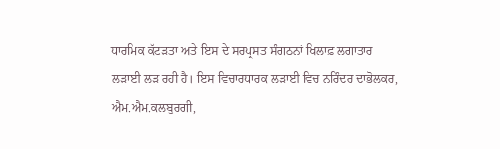ਧਾਰਮਿਕ ਕੱਟੜਤਾ ਅਤੇ ਇਸ ਦੇ ਸਰਪ੍ਰਸਤ ਸੰਗਠਨਾਂ ਖਿਲਾਫ਼ ਲਗਾਤਾਰ ਲੜਾਈ ਲੜ ਰਹੀ ਹੈ। ਇਸ ਵਿਚਾਰਧਾਰਕ ਲੜਾਈ ਵਿਚ ਨਰਿੰਦਰ ਦਾਭੋਲਕਰ, ਐਮ.ਐਮ.ਕਲਬੁਰਗੀ,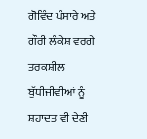ਗੋਵਿੰਦ ਪੰਸਾਰੇ ਅਤੇ ਗੌਰੀ ਲੰਕੇਸ਼ ਵਰਗੇ ਤਰਕਸ਼ੀਲ ਬੁੱਧੀਜੀਵੀਆਂ ਨੂੰ ਸ਼ਹਾਦਤ ਵੀ ਦੇਣੀ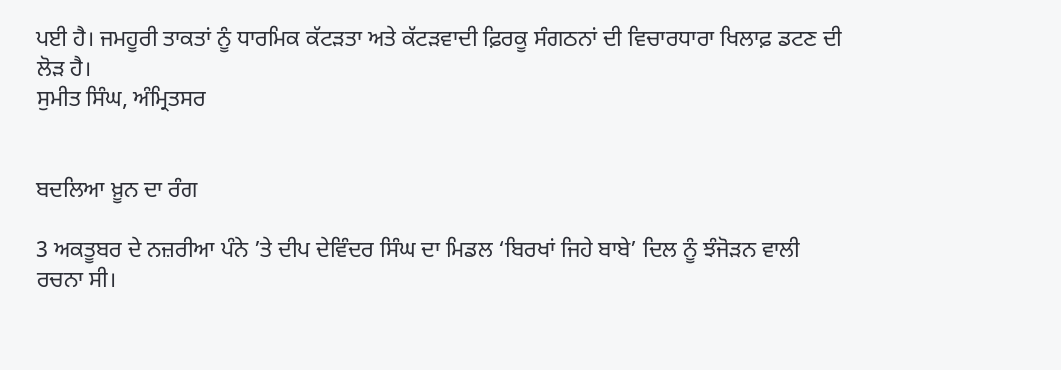ਪਈ ਹੈ। ਜਮਹੂਰੀ ਤਾਕਤਾਂ ਨੂੰ ਧਾਰਮਿਕ ਕੱਟੜਤਾ ਅਤੇ ਕੱਟੜਵਾਦੀ ਫ਼ਿਰਕੂ ਸੰਗਠਨਾਂ ਦੀ ਵਿਚਾਰਧਾਰਾ ਖਿਲਾਫ਼ ਡਟਣ ਦੀ ਲੋੜ ਹੈ।
ਸੁਮੀਤ ਸਿੰਘ, ਅੰਮ੍ਰਿਤਸਰ


ਬਦਲਿਆ ਖ਼ੂਨ ਦਾ ਰੰਗ

3 ਅਕਤੂਬਰ ਦੇ ਨਜ਼ਰੀਆ ਪੰਨੇ ’ਤੇ ਦੀਪ ਦੇਵਿੰਦਰ ਸਿੰਘ ਦਾ ਮਿਡਲ ‘ਬਿਰਖਾਂ ਜਿਹੇ ਬਾਬੇ’ ਦਿਲ ਨੂੰ ਝੰਜੋੜਨ ਵਾਲੀ ਰਚਨਾ ਸੀ।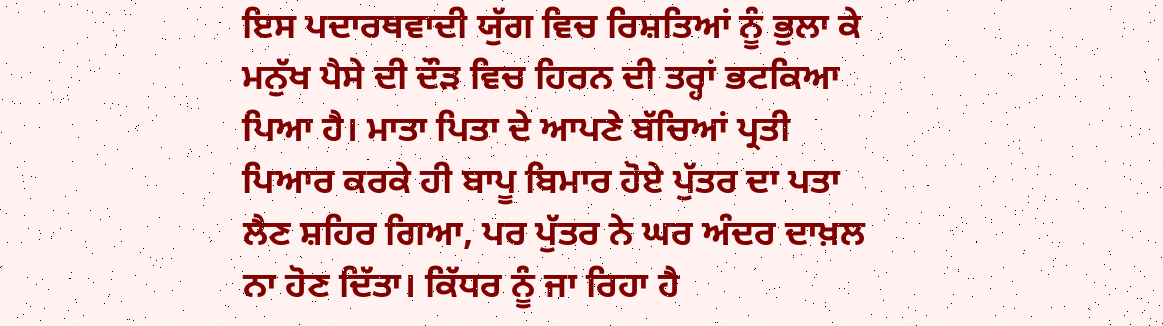ਇਸ ਪਦਾਰਥਵਾਦੀ ਯੁੱਗ ਵਿਚ ਰਿਸ਼ਤਿਆਂ ਨੂੰ ਭੁਲਾ ਕੇ ਮਨੁੱਖ ਪੈਸੇ ਦੀ ਦੌੜ ਵਿਚ ਹਿਰਨ ਦੀ ਤਰ੍ਹਾਂ ਭਟਕਿਆ ਪਿਆ ਹੈ। ਮਾਤਾ ਪਿਤਾ ਦੇ ਆਪਣੇ ਬੱਚਿਆਂ ਪ੍ਰਤੀ ਪਿਆਰ ਕਰਕੇ ਹੀ ਬਾਪੂ ਬਿਮਾਰ ਹੋਏ ਪੁੱਤਰ ਦਾ ਪਤਾ ਲੈਣ ਸ਼ਹਿਰ ਗਿਆ, ਪਰ ਪੁੱਤਰ ਨੇ ਘਰ ਅੰਦਰ ਦਾਖ਼ਲ ਨਾ ਹੋਣ ਦਿੱਤਾ। ਕਿੱਧਰ ਨੂੰ ਜਾ ਰਿਹਾ ਹੈ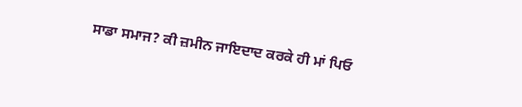ਸਾਡਾ ਸਮਾਜ? ਕੀ ਜ਼ਮੀਨ ਜਾਇਦਾਦ ਕਰਕੇ ਹੀ ਮਾਂ ਪਿਓ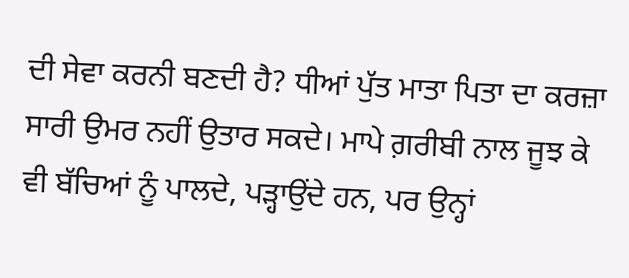ਦੀ ਸੇਵਾ ਕਰਨੀ ਬਣਦੀ ਹੈ? ਧੀਆਂ ਪੁੱਤ ਮਾਤਾ ਪਿਤਾ ਦਾ ਕਰਜ਼ਾ ਸਾਰੀ ਉਮਰ ਨਹੀਂ ਉਤਾਰ ਸਕਦੇ। ਮਾਪੇ ਗ਼ਰੀਬੀ ਨਾਲ ਜੂਝ ਕੇ ਵੀ ਬੱਚਿਆਂ ਨੂੰ ਪਾਲਦੇ, ਪੜ੍ਹਾਉਂਦੇ ਹਨ, ਪਰ ਉਨ੍ਹਾਂ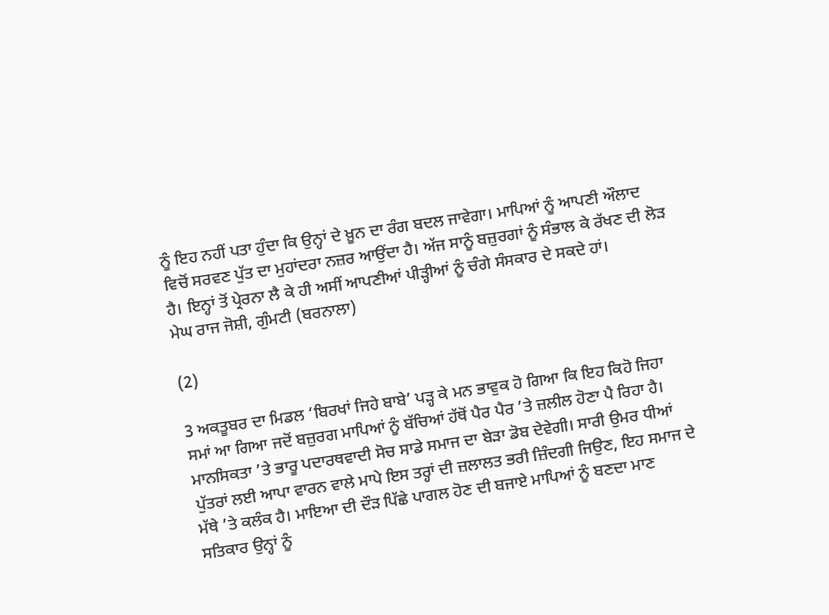ਨੂੰ ਇਹ ਨਹੀਂ ਪਤਾ ਹੁੰਦਾ ਕਿ ਉਨ੍ਹਾਂ ਦੇ ਖ਼ੂਨ ਦਾ ਰੰਗ ਬਦਲ ਜਾਵੇਗਾ। ਮਾਪਿਆਂ ਨੂੰ ਆਪਣੀ ਔਲਾਦ ਵਿਚੋਂ ਸਰਵਣ ਪੁੱਤ ਦਾ ਮੁਹਾਂਦਰਾ ਨਜ਼ਰ ਆਉਂਦਾ ਹੈ। ਅੱਜ ਸਾਨੂੰ ਬਜ਼ੁਰਗਾਂ ਨੂੰ ਸੰਭਾਲ ਕੇ ਰੱਖਣ ਦੀ ਲੋੜ ਹੈ। ਇਨ੍ਹਾਂ ਤੋਂ ਪ੍ਰੇਰਨਾ ਲੈ ਕੇ ਹੀ ਅਸੀਂ ਆਪਣੀਆਂ ਪੀੜ੍ਹੀਆਂ ਨੂੰ ਚੰਗੇ ਸੰਸਕਾਰ ਦੇ ਸਕਦੇ ਹਾਂ।
ਮੇਘ ਰਾਜ ਜੋਸ਼ੀ, ਗੁੰਮਟੀ (ਬਰਨਾਲਾ)

(2)

3 ਅਕਤੂਬਰ ਦਾ ਮਿਡਲ ‘ਬਿਰਖਾਂ ਜਿਹੇ ਬਾਬੇ’ ਪੜ੍ਹ ਕੇ ਮਨ ਭਾਵੁਕ ਹੋ ਗਿਆ ਕਿ ਇਹ ਕਿਹੋ ਜਿਹਾ ਸਮਾਂ ਆ ਗਿਆ ਜਦੋਂ ਬਜ਼ੁਰਗ ਮਾਪਿਆਂ ਨੂੰ ਬੱਚਿਆਂ ਹੱਥੋਂ ਪੈਰ ਪੈਰ ’ਤੇ ਜ਼ਲੀਲ ਹੋਣਾ ਪੈ ਰਿਹਾ ਹੈ। ਮਾਨਸਿਕਤਾ ’ਤੇ ਭਾਰੂ ਪਦਾਰਥਵਾਦੀ ਸੋਚ ਸਾਡੇ ਸਮਾਜ ਦਾ ਬੇੜਾ ਡੋਬ ਦੇਵੇਗੀ। ਸਾਰੀ ਉਮਰ ਧੀਆਂ ਪੁੱਤਰਾਂ ਲਈ ਆਪਾ ਵਾਰਨ ਵਾਲੇ ਮਾਪੇ ਇਸ ਤਰ੍ਹਾਂ ਦੀ ਜ਼ਲਾਲਤ ਭਰੀ ਜ਼ਿੰਦਗੀ ਜਿਉਣ, ਇਹ ਸਮਾਜ ਦੇ ਮੱਥੇ ’ਤੇ ਕਲੰਕ ਹੈ। ਮਾਇਆ ਦੀ ਦੌੜ ਪਿੱਛੇ ਪਾਗਲ ਹੋਣ ਦੀ ਬਜਾਏ ਮਾਪਿਆਂ ਨੂੰ ਬਣਦਾ ਮਾਣ ਸਤਿਕਾਰ ਉਨ੍ਹਾਂ ਨੂੰ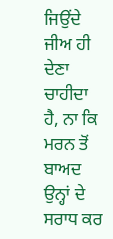ਜਿਉਂਦੇ ਜੀਅ ਹੀ ਦੇਣਾ ਚਾਹੀਦਾ ਹੈ, ਨਾ ਕਿ ਮਰਨ ਤੋਂ ਬਾਅਦ ਉਨ੍ਹਾਂ ਦੇ ਸਰਾਧ ਕਰ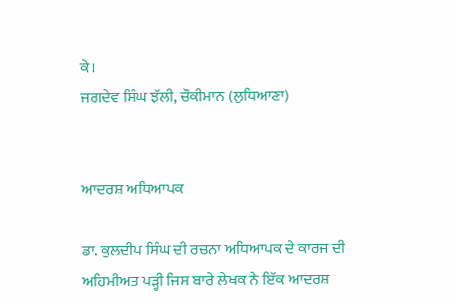ਕੇ।
ਜਗਦੇਵ ਸਿੰਘ ਝੱਲੀ, ਚੌਕੀਮਾਨ (ਲੁਧਿਆਣਾ)


ਆਦਰਸ਼ ਅਧਿਆਪਕ

ਡਾ. ਕੁਲਦੀਪ ਸਿੰਘ ਦੀ ਰਚਨਾ ਅਧਿਆਪਕ ਦੇ ਕਾਰਜ ਦੀ ਅਹਿਮੀਅਤ ਪੜ੍ਹੀ ਜਿਸ ਬਾਰੇ ਲੇਖਕ ਨੇ ਇੱਕ ਆਦਰਸ਼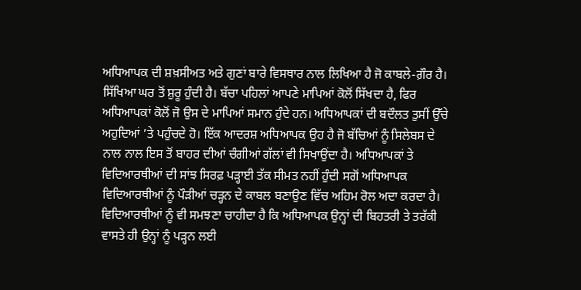ਅਧਿਆਪਕ ਦੀ ਸ਼ਖ਼ਸੀਅਤ ਅਤੇ ਗੁਣਾਂ ਬਾਰੇ ਵਿਸਥਾਰ ਨਾਲ ਲਿਖਿਆ ਹੈ ਜੋ ਕਾਬਲੇ-ਗ਼ੌਰ ਹੈ। ਸਿੱਖਿਆ ਘਰ ਤੋਂ ਸ਼ੁਰੂ ਹੁੰਦੀ ਹੈ। ਬੱਚਾ ਪਹਿਲਾਂ ਆਪਣੇ ਮਾਪਿਆਂ ਕੋਲੋਂ ਸਿੱਖਦਾ ਹੈ, ਫਿਰ ਅਧਿਆਪਕਾਂ ਕੋਲੋਂ ਜੋ ਉਸ ਦੇ ਮਾਪਿਆਂ ਸਮਾਨ ਹੁੰਦੇ ਹਨ। ਅਧਿਆਪਕਾਂ ਦੀ ਬਦੌਲਤ ਤੁਸੀਂ ਉੱਚੇ ਅਹੁਦਿਆਂ ’ਤੇ ਪਹੁੰਚਦੇ ਹੋ। ਇੱਕ ਆਦਰਸ਼ ਅਧਿਆਪਕ ਉਹ ਹੈ ਜੋ ਬੱਚਿਆਂ ਨੂੰ ਸਿਲੇਬਸ ਦੇ ਨਾਲ ਨਾਲ ਇਸ ਤੋਂ ਬਾਹਰ ਦੀਆਂ ਚੰਗੀਆਂ ਗੱਲਾਂ ਵੀ ਸਿਖਾਉਂਦਾ ਹੈ। ਅਧਿਆਪਕਾਂ ਤੇ ਵਿਦਿਆਰਥੀਆਂ ਦੀ ਸਾਂਝ ਸਿਰਫ਼ ਪੜ੍ਹਾਈ ਤੱਕ ਸੀਮਤ ਨਹੀਂ ਹੁੰਦੀ ਸਗੋਂ ਅਧਿਆਪਕ ਵਿਦਿਆਰਥੀਆਂ ਨੂੰ ਪੌੜੀਆਂ ਚੜ੍ਹਨ ਦੇ ਕਾਬਲ ਬਣਾਉਣ ਵਿੱਚ ਅਹਿਮ ਰੋਲ ਅਦਾ ਕਰਦਾ ਹੈ। ਵਿਦਿਆਰਥੀਆਂ ਨੂੰ ਵੀ ਸਮਝਣਾ ਚਾਹੀਦਾ ਹੈ ਕਿ ਅਧਿਆਪਕ ਉਨ੍ਹਾਂ ਦੀ ਬਿਹਤਰੀ ਤੇ ਤਰੱਕੀ ਵਾਸਤੇ ਹੀ ਉਨ੍ਹਾਂ ਨੂੰ ਪੜ੍ਹਨ ਲਈ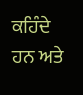ਕਹਿੰਦੇ ਹਨ ਅਤੇ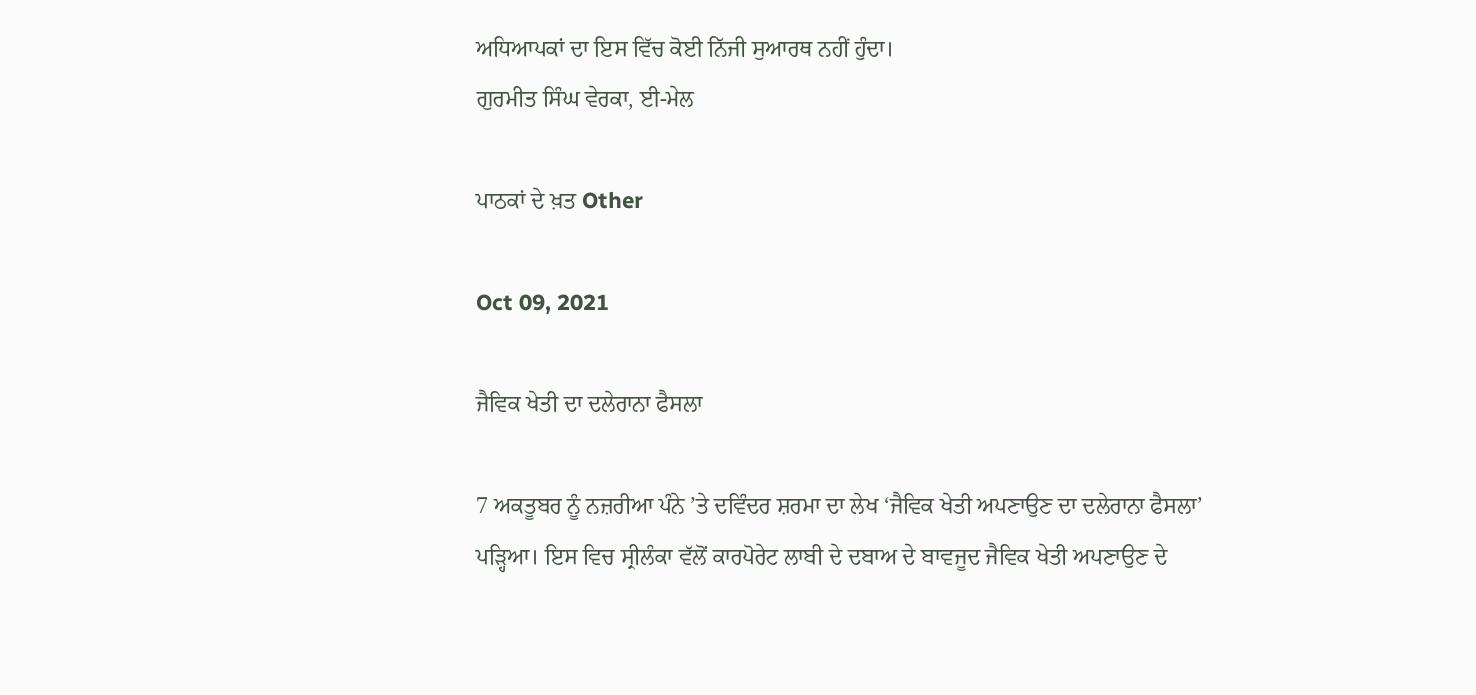ਅਧਿਆਪਕਾਂ ਦਾ ਇਸ ਵਿੱਚ ਕੋਈ ਨਿੱਜੀ ਸੁਆਰਥ ਨਹੀਂ ਹੁੰਦਾ।
ਗੁਰਮੀਤ ਸਿੰਘ ਵੇਰਕਾ, ਈ-ਮੇਲ

ਪਾਠਕਾਂ ਦੇ ਖ਼ਤ Other

Oct 09, 2021

ਜੈਵਿਕ ਖੇਤੀ ਦਾ ਦਲੇਰਾਨਾ ਫੈਸਲਾ

7 ਅਕਤੂਬਰ ਨੂੰ ਨਜ਼ਰੀਆ ਪੰਨੇ ’ਤੇ ਦਵਿੰਦਰ ਸ਼ਰਮਾ ਦਾ ਲੇਖ ‘ਜੈਵਿਕ ਖੇਤੀ ਅਪਣਾਉਣ ਦਾ ਦਲੇਰਾਨਾ ਫੈਸਲਾ’ ਪੜ੍ਹਿਆ। ਇਸ ਵਿਚ ਸ੍ਰੀਲੰਕਾ ਵੱਲੋਂ ਕਾਰਪੋਰੇਟ ਲਾਬੀ ਦੇ ਦਬਾਅ ਦੇ ਬਾਵਜੂਦ ਜੈਵਿਕ ਖੇਤੀ ਅਪਣਾਉਣ ਦੇ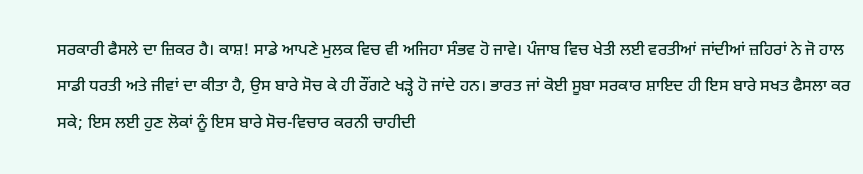ਸਰਕਾਰੀ ਫੈਸਲੇ ਦਾ ਜ਼ਿਕਰ ਹੈ। ਕਾਸ਼! ਸਾਡੇ ਆਪਣੇ ਮੁਲਕ ਵਿਚ ਵੀ ਅਜਿਹਾ ਸੰਭਵ ਹੋ ਜਾਵੇ। ਪੰਜਾਬ ਵਿਚ ਖੇਤੀ ਲਈ ਵਰਤੀਆਂ ਜਾਂਦੀਆਂ ਜ਼ਹਿਰਾਂ ਨੇ ਜੋ ਹਾਲ ਸਾਡੀ ਧਰਤੀ ਅਤੇ ਜੀਵਾਂ ਦਾ ਕੀਤਾ ਹੈ, ਉਸ ਬਾਰੇ ਸੋਚ ਕੇ ਹੀ ਰੌਂਗਟੇ ਖੜ੍ਹੇ ਹੋ ਜਾਂਦੇ ਹਨ। ਭਾਰਤ ਜਾਂ ਕੋਈ ਸੂਬਾ ਸਰਕਾਰ ਸ਼ਾਇਦ ਹੀ ਇਸ ਬਾਰੇ ਸਖਤ ਫੈਸਲਾ ਕਰ ਸਕੇ; ਇਸ ਲਈ ਹੁਣ ਲੋਕਾਂ ਨੂੰ ਇਸ ਬਾਰੇ ਸੋਚ-ਵਿਚਾਰ ਕਰਨੀ ਚਾਹੀਦੀ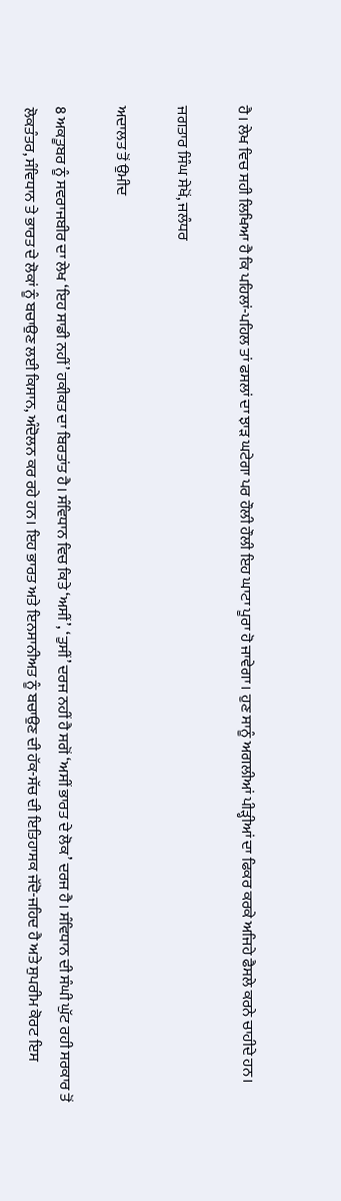ਹੈ। ਲੇਖ ਵਿਚ ਸਹੀ ਲਿਖਿਆ ਹੈ ਕਿ ਪਹਿਲਾਂ-ਪਹਿਲ ਤਾਂ ਫਸਲਾਂ ਦਾ ਝਾੜ ਘਟੇਗਾ ਪਰ ਹੌਲੀ ਹੌਲੀ ਇਹ ਘਾਟਾ ਪੂਰਾ ਹੋ ਜਾਵੇਗਾ। ਹੁਣ ਸਾਨੂੰ ਅਗਲੀਆਂ ਪੀੜ੍ਹੀਆਂ ਦਾ ਫਿਕਰ ਕਰਕੇ ਅਜਿਹੇ ਫੈਸਲੇ ਕਰਨੇ ਚਾਹੀਦੇ ਹਨ।

ਜਗਤਾਰ ਸਿੰਘ ਸੇਖੋਂ, ਜਲੰਧਰ

ਅਦਾਲਤ ਤੋਂ ਉਮੀਦ

8 ਅਕਤੂਬਰ ਨੂੰ ਸਵਰਾਜਬੀਰ ਦਾ ਲੇਖ ‘ਇਹ ਸਾਡੀ ਨਹੀਂ’ ਹਕੀਕਤ ਦਾ ਬਿਰਤਾਂਤ ਹੈ। ਸੰਵਿਧਾਨ ਵਿਚ ਕਿਤੇ ‘ਅਸੀਂ’, ‘ਤੁਸੀਂ’ ਦਰਜ ਨਹੀਂ ਹੈ ਸਗੋਂ ‘ਅਸੀਂ ਭਾਰਤ ਦੇ ਲੋਕ’ ਦਰਜ ਹੈ। ਸੰਵਿਧਾਨ ਦੀ ਸੰਘੀ ਘੁੱਟ ਰਹੀ ਸਰਕਾਰ ਤੋਂ ਲੋਕਤੰਤਰ, ਸੰਵਿਧਾਨ ਤੇ ਭਾਰਤ ਦੇ ਲੋਕਾਂ ਨੂੰ ਬਚਾਉਣ ਲਈ ਕਿਸਾਨ, ਅੰਦੋਲਨ ਕਰ ਰਹੇ ਹਨ। ਇਹ ਭਾਰਤ ਅਤੇ ਇਨਸਾਨੀਅਤ ਨੂੰ ਬਚਾਉਣ ਦੀ ਹੱਕ-ਸੱਚ ਦੀ ਇਤਿਹਾਸਕ ਜੱਦੋ-ਜਹਿਦ ਹੈ ਅਤੇ ਸੁਪਰੀਮ ਕੋਰਟ ਇਸ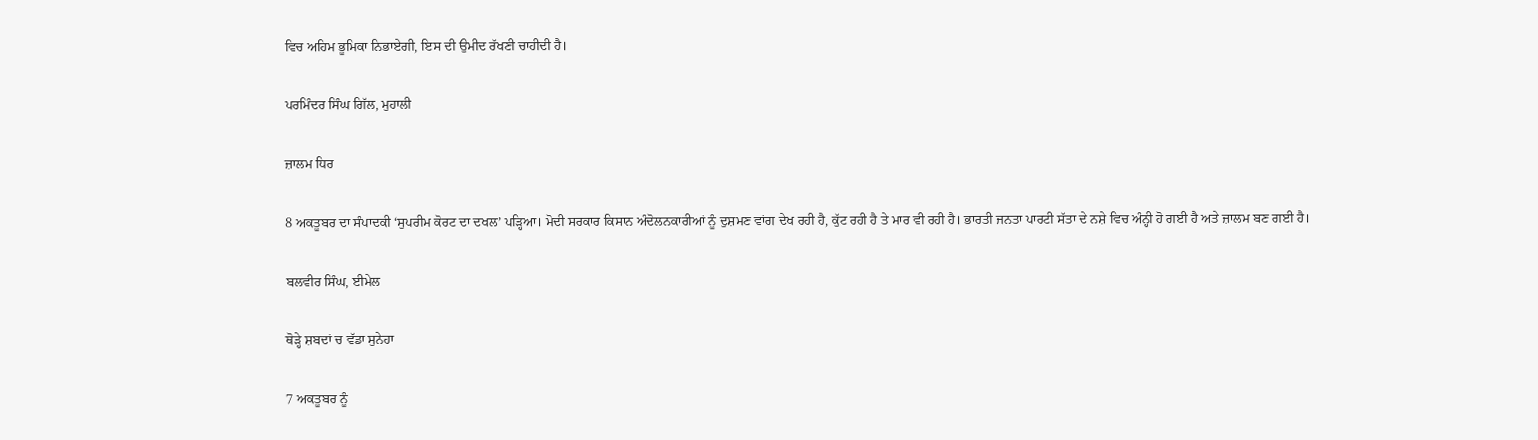ਵਿਚ ਅਹਿਮ ਭੂਮਿਕਾ ਨਿਭਾਏਗੀ, ਇਸ ਦੀ ਉਮੀਦ ਰੱਖਣੀ ਚਾਹੀਦੀ ਹੈ।

ਪਰਮਿੰਦਰ ਸਿੰਘ ਗਿੱਲ, ਮੁਹਾਲੀ

ਜ਼ਾਲਮ ਧਿਰ

8 ਅਕਤੂਬਰ ਦਾ ਸੰਪਾਦਕੀ ‘ਸੁਪਰੀਮ ਕੋਰਟ ਦਾ ਦਖਲ’ ਪੜ੍ਹਿਆ। ਮੋਦੀ ਸਰਕਾਰ ਕਿਸਾਨ ਅੰਦੋਲਨਕਾਰੀਆਂ ਨੂੰ ਦੁਸ਼ਮਣ ਵਾਂਗ ਦੇਖ ਰਹੀ ਹੈ, ਕੁੱਟ ਰਹੀ ਹੈ ਤੇ ਮਾਰ ਵੀ ਰਹੀ ਹੈ। ਭਾਰਤੀ ਜਨਤਾ ਪਾਰਟੀ ਸੱਤਾ ਦੇ ਨਸ਼ੇ ਵਿਚ ਅੰਨ੍ਹੀ ਹੋ ਗਈ ਹੈ ਅਤੇ ਜ਼ਾਲਮ ਬਣ ਗਈ ਹੈ।

ਬਲਵੀਰ ਸਿੰਘ, ਈਮੇਲ

ਥੋੜ੍ਹੇ ਸ਼ਬਦਾਂ ਚ ਵੱਡਾ ਸੁਨੇਹਾ

7 ਅਕਤੂਬਰ ਨੂੰ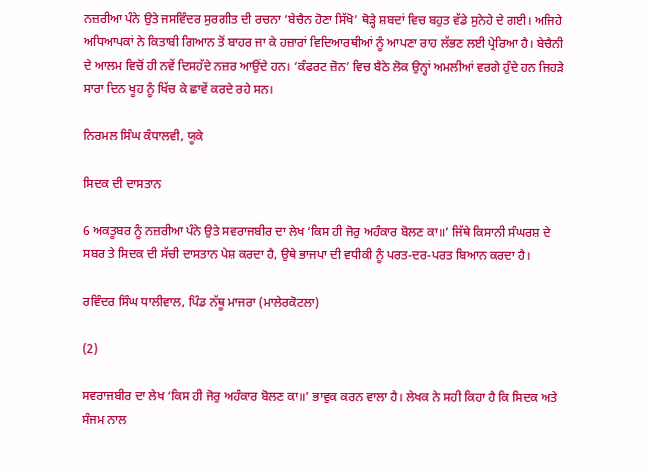ਨਜ਼ਰੀਆ ਪੰਨੇ ਉਤੇ ਜਸਵਿੰਦਰ ਸੁਰਗੀਤ ਦੀ ਰਚਨਾ ‘ਬੇਚੈਨ ਹੋਣਾ ਸਿੱਖੋ’ ਥੋੜ੍ਹੇ ਸ਼ਬਦਾਂ ਵਿਚ ਬਹੁਤ ਵੱਡੇ ਸੁਨੇਹੇ ਦੇ ਗਈ। ਅਜਿਹੇ ਅਧਿਆਪਕਾਂ ਨੇ ਕਿਤਾਬੀ ਗਿਆਨ ਤੋਂ ਬਾਹਰ ਜਾ ਕੇ ਹਜ਼ਾਰਾਂ ਵਿਦਿਆਰਥੀਆਂ ਨੂੰ ਆਪਣਾ ਰਾਹ ਲੱਭਣ ਲਈ ਪ੍ਰੇਰਿਆ ਹੈ। ਬੇਚੈਨੀ ਦੇ ਆਲਮ ਵਿਚੋਂ ਹੀ ਨਵੇਂ ਦਿਸਹੱਦੇ ਨਜ਼ਰ ਆਉਂਦੇ ਹਨ। ‘ਕੰਫਰਟ ਜ਼ੋਨ’ ਵਿਚ ਬੈਠੇ ਲੋਕ ਉਨ੍ਹਾਂ ਅਮਲੀਆਂ ਵਰਗੇ ਹੁੰਦੇ ਹਨ ਜਿਹੜੇ ਸਾਰਾ ਦਿਨ ਖੂਹ ਨੂੰ ਖਿੱਚ ਕੇ ਛਾਵੇਂ ਕਰਦੇ ਰਹੇ ਸਨ।

ਨਿਰਮਲ ਸਿੰਘ ਕੰਧਾਲਵੀ, ਯੂਕੇ

ਸਿਦਕ ਦੀ ਦਾਸਤਾਨ

6 ਅਕਤੂਬਰ ਨੂੰ ਨਜ਼ਰੀਆ ਪੰਨੇ ਉਤੇ ਸਵਰਾਜਬੀਰ ਦਾ ਲੇਖ ‘ਕਿਸ ਹੀ ਜੋਰੁ ਅਹੰਕਾਰ ਬੋਲਣ ਕਾ॥’ ਜਿੱਥੇ ਕਿਸਾਨੀ ਸੰਘਰਸ਼ ਦੇ ਸਬਰ ਤੇ ਸਿਦਕ ਦੀ ਸੱਚੀ ਦਾਸਤਾਨ ਪੇਸ਼ ਕਰਦਾ ਹੈ, ਉਥੇ ਭਾਜਪਾ ਦੀ ਵਧੀਕੀ ਨੂੰ ਪਰਤ-ਦਰ-ਪਰਤ ਬਿਆਨ ਕਰਦਾ ਹੈ।

ਰਵਿੰਦਰ ਸਿੰਘ ਧਾਲੀਵਾਲ, ਪਿੰਡ ਨੱਥੂ ਮਾਜਰਾ (ਮਾਲੇਰਕੋਟਲਾ)

(2)

ਸਵਰਾਜਬੀਰ ਦਾ ਲੇਖ ‘ਕਿਸ ਹੀ ਜੋਰੁ ਅਹੰਕਾਰ ਬੋਲਣ ਕਾ॥’ ਭਾਵੁਕ ਕਰਨ ਵਾਲਾ ਹੈ। ਲੇਖਕ ਨੇ ਸਹੀ ਕਿਹਾ ਹੈ ਕਿ ਸਿਦਕ ਅਤੇ ਸੰਜਮ ਨਾਲ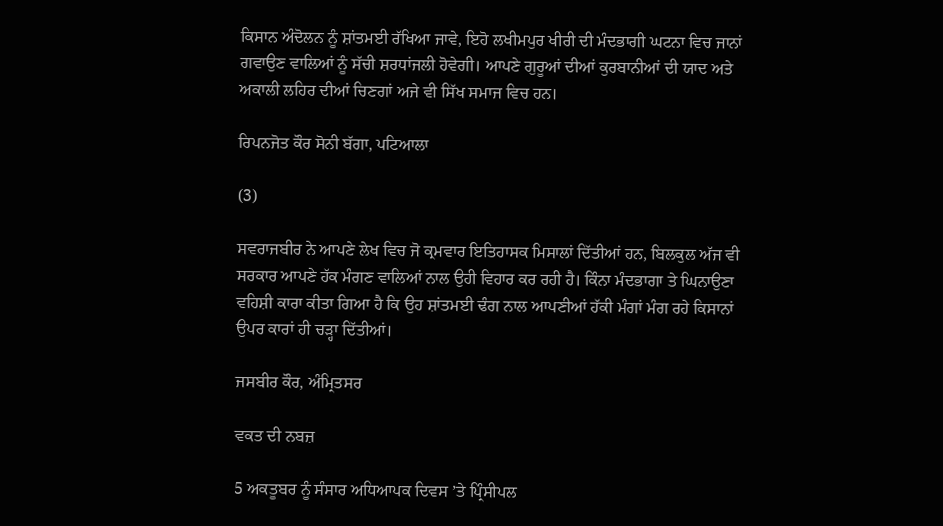ਕਿਸਾਨ ਅੰਦੋਲਨ ਨੂੰ ਸ਼ਾਂਤਮਈ ਰੱਖਿਆ ਜਾਵੇ, ਇਹੋ ਲਖੀਮਪੁਰ ਖੀਰੀ ਦੀ ਮੰਦਭਾਗੀ ਘਟਨਾ ਵਿਚ ਜਾਨਾਂ ਗਵਾਉਣ ਵਾਲਿਆਂ ਨੂੰ ਸੱਚੀ ਸ਼ਰਧਾਂਜਲੀ ਹੋਵੇਗੀ। ਆਪਣੇ ਗੁਰੂਆਂ ਦੀਆਂ ਕੁਰਬਾਨੀਆਂ ਦੀ ਯਾਦ ਅਤੇ ਅਕਾਲੀ ਲਹਿਰ ਦੀਆਂ ਚਿਣਗਾਂ ਅਜੇ ਵੀ ਸਿੱਖ ਸਮਾਜ ਵਿਚ ਹਨ।

ਰਿਪਨਜੋਤ ਕੌਰ ਸੋਨੀ ਬੱਗਾ, ਪਟਿਆਲਾ

(3)

ਸਵਰਾਜਬੀਰ ਨੇ ਆਪਣੇ ਲੇਖ ਵਿਚ ਜੋ ਕ੍ਰਮਵਾਰ ਇਤਿਹਾਸਕ ਮਿਸਾਲਾਂ ਦਿੱਤੀਆਂ ਹਨ, ਬਿਲਕੁਲ ਅੱਜ ਵੀ ਸਰਕਾਰ ਆਪਣੇ ਹੱਕ ਮੰਗਣ ਵਾਲਿਆਂ ਨਾਲ ਉਹੀ ਵਿਹਾਰ ਕਰ ਰਹੀ ਹੈ। ਕਿੰਨਾ ਮੰਦਭਾਗਾ ਤੇ ਘਿਨਾਉਣਾ ਵਹਿਸ਼ੀ ਕਾਰਾ ਕੀਤਾ ਗਿਆ ਹੈ ਕਿ ਉਹ ਸ਼ਾਂਤਮਈ ਢੰਗ ਨਾਲ ਆਪਣੀਆਂ ਹੱਕੀ ਮੰਗਾਂ ਮੰਗ ਰਹੇ ਕਿਸਾਨਾਂ ਉਪਰ ਕਾਰਾਂ ਹੀ ਚੜ੍ਹਾ ਦਿੱਤੀਆਂ।

ਜਸਬੀਰ ਕੌਰ, ਅੰਮ੍ਰਿਤਸਰ

ਵਕਤ ਦੀ ਨਬਜ਼

5 ਅਕਤੂਬਰ ਨੂੰ ਸੰਸਾਰ ਅਧਿਆਪਕ ਦਿਵਸ ’ਤੇ ਪ੍ਰਿੰਸੀਪਲ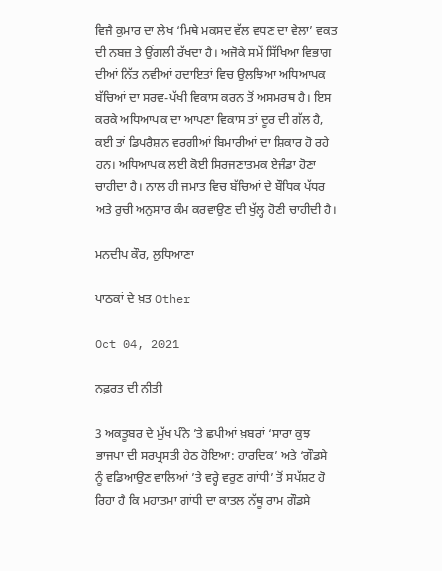ਵਿਜੈ ਕੁਮਾਰ ਦਾ ਲੇਖ ‘ਮਿਥੇ ਮਕਸਦ ਵੱਲ ਵਧਣ ਦਾ ਵੇਲਾ’ ਵਕਤ ਦੀ ਨਬਜ਼ ਤੇ ਉਂਗਲੀ ਰੱਖਦਾ ਹੈ। ਅਜੋਕੇ ਸਮੇਂ ਸਿੱਖਿਆ ਵਿਭਾਗ ਦੀਆਂ ਨਿੱਤ ਨਵੀਆਂ ਹਦਾਇਤਾਂ ਵਿਚ ਉਲਝਿਆ ਅਧਿਆਪਕ ਬੱਚਿਆਂ ਦਾ ਸਰਵ-ਪੱਖੀ ਵਿਕਾਸ ਕਰਨ ਤੋਂ ਅਸਮਰਥ ਹੈ। ਇਸ ਕਰਕੇ ਅਧਿਆਪਕ ਦਾ ਆਪਣਾ ਵਿਕਾਸ ਤਾਂ ਦੂਰ ਦੀ ਗੱਲ ਹੈ, ਕਈ ਤਾਂ ਡਿਪਰੈਸ਼ਨ ਵਰਗੀਆਂ ਬਿਮਾਰੀਆਂ ਦਾ ਸ਼ਿਕਾਰ ਹੋ ਰਹੇ ਹਨ। ਅਧਿਆਪਕ ਲਈ ਕੋਈ ਸਿਰਜਣਾਤਮਕ ਏਜੰਡਾ ਹੋਣਾ ਚਾਹੀਦਾ ਹੈ। ਨਾਲ ਹੀ ਜਮਾਤ ਵਿਚ ਬੱਚਿਆਂ ਦੇ ਬੌਧਿਕ ਪੱਧਰ ਅਤੇ ਰੁਚੀ ਅਨੁਸਾਰ ਕੰਮ ਕਰਵਾਉਣ ਦੀ ਖੁੱਲ੍ਹ ਹੋਣੀ ਚਾਹੀਦੀ ਹੈ।

ਮਨਦੀਪ ਕੌਰ, ਲੁਧਿਆਣਾ

ਪਾਠਕਾਂ ਦੇ ਖ਼ਤ Other

Oct 04, 2021

ਨਫ਼ਰਤ ਦੀ ਨੀਤੀ

3 ਅਕਤੂਬਰ ਦੇ ਮੁੱਖ ਪੰਨੇ ’ਤੇ ਛਪੀਆਂ ਖ਼ਬਰਾਂ ‘ਸਾਰਾ ਕੁਝ ਭਾਜਪਾ ਦੀ ਸਰਪ੍ਰਸਤੀ ਹੇਠ ਹੋਇਆ: ਹਾਰਦਿਕ’ ਅਤੇ ‘ਗੌਡਸੇ ਨੂੰ ਵਡਿਆਉਣ ਵਾਲਿਆਂ ’ਤੇ ਵਰ੍ਹੇ ਵਰੁਣ ਗਾਂਧੀ’ ਤੋਂ ਸਪੱਸ਼ਟ ਹੋ ਰਿਹਾ ਹੈ ਕਿ ਮਹਾਤਮਾ ਗਾਂਧੀ ਦਾ ਕਾਤਲ ਨੱਥੂ ਰਾਮ ਗੌਡਸੇ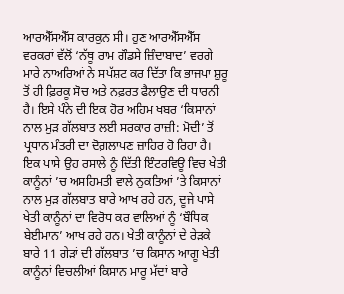ਆਰਐੱਸਐੱਸ ਕਾਰਕੁਨ ਸੀ। ਹੁਣ ਆਰਐੱਸਐੱਸ ਵਰਕਰਾਂ ਵੱਲੋਂ ‘ਨੱਥੂ ਰਾਮ ਗੌਡਸੇ ਜ਼ਿੰਦਾਬਾਦ’ ਵਰਗੇ ਮਾਰੇ ਨਾਅਰਿਆਂ ਨੇ ਸਪੱਸ਼ਟ ਕਰ ਦਿੱਤਾ ਕਿ ਭਾਜਪਾ ਸ਼ੁਰੂ ਤੋਂ ਹੀ ਫ਼ਿਰਕੂ ਸੋਚ ਅਤੇ ਨਫ਼ਰਤ ਫੈਲਾਉਣ ਦੀ ਧਾਰਨੀ ਹੈ। ਇਸੇ ਪੰਨੇ ਦੀ ਇਕ ਹੋਰ ਅਹਿਮ ਖਬਰ ‘ਕਿਸਾਨਾਂ ਨਾਲ ਮੁੜ ਗੱਲਬਾਤ ਲਈ ਸਰਕਾਰ ਰਾਜ਼ੀ: ਮੋਦੀ’ ਤੋਂ ਪ੍ਰਧਾਨ ਮੰਤਰੀ ਦਾ ਦੋਗ਼ਲਾਪਣ ਜ਼ਾਹਿਰ ਹੋ ਰਿਹਾ ਹੈ। ਇਕ ਪਾਸੇ ਉਹ ਰਸਾਲੇ ਨੂੰ ਦਿੱਤੀ ਇੰਟਰਵਿਊ ਵਿਚ ਖੇਤੀ ਕਾਨੂੰਨਾਂ ’ਚ ਅਸਹਿਮਤੀ ਵਾਲੇ ਨੁਕਤਿਆਂ ’ਤੇ ਕਿਸਾਨਾਂ ਨਾਲ ਮੁੜ ਗੱਲਬਾਤ ਬਾਰੇ ਆਖ ਰਹੇ ਹਨ, ਦੂਜੇ ਪਾਸੇ ਖੇਤੀ ਕਾਨੂੰਨਾਂ ਦਾ ਵਿਰੋਧ ਕਰ ਵਾਲਿਆਂ ਨੂੰ ‘ਬੌਧਿਕ ਬੇਈਮਾਨ’ ਆਖ ਰਹੇ ਹਨ। ਖੇਤੀ ਕਾਨੂੰਨਾਂ ਦੇ ਰੇੜਕੇ ਬਾਰੇ 11 ਗੇੜਾਂ ਦੀ ਗੱਲਬਾਤ ’ਚ ਕਿਸਾਨ ਆਗੂ ਖੇਤੀ ਕਾਨੂੰਨਾਂ ਵਿਚਲੀਆਂ ਕਿਸਾਨ ਮਾਰੂ ਮੱਦਾਂ ਬਾਰੇ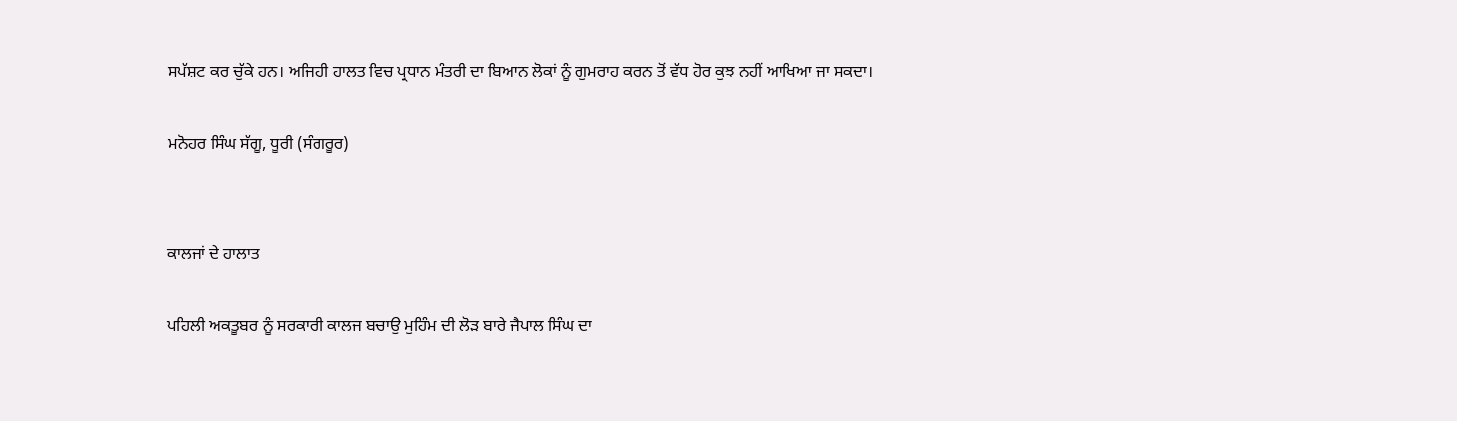ਸਪੱਸ਼ਟ ਕਰ ਚੁੱਕੇ ਹਨ। ਅਜਿਹੀ ਹਾਲਤ ਵਿਚ ਪ੍ਰਧਾਨ ਮੰਤਰੀ ਦਾ ਬਿਆਨ ਲੋਕਾਂ ਨੂੰ ਗੁਮਰਾਹ ਕਰਨ ਤੋਂ ਵੱਧ ਹੋਰ ਕੁਝ ਨਹੀਂ ਆਖਿਆ ਜਾ ਸਕਦਾ।

ਮਨੋਹਰ ਸਿੰਘ ਸੱਗੂ, ਧੂਰੀ (ਸੰਗਰੂਰ)


ਕਾਲਜਾਂ ਦੇ ਹਾਲਾਤ

ਪਹਿਲੀ ਅਕਤੂਬਰ ਨੂੰ ਸਰਕਾਰੀ ਕਾਲਜ ਬਚਾਉ ਮੁਹਿੰਮ ਦੀ ਲੋੜ ਬਾਰੇ ਜੈਪਾਲ ਸਿੰਘ ਦਾ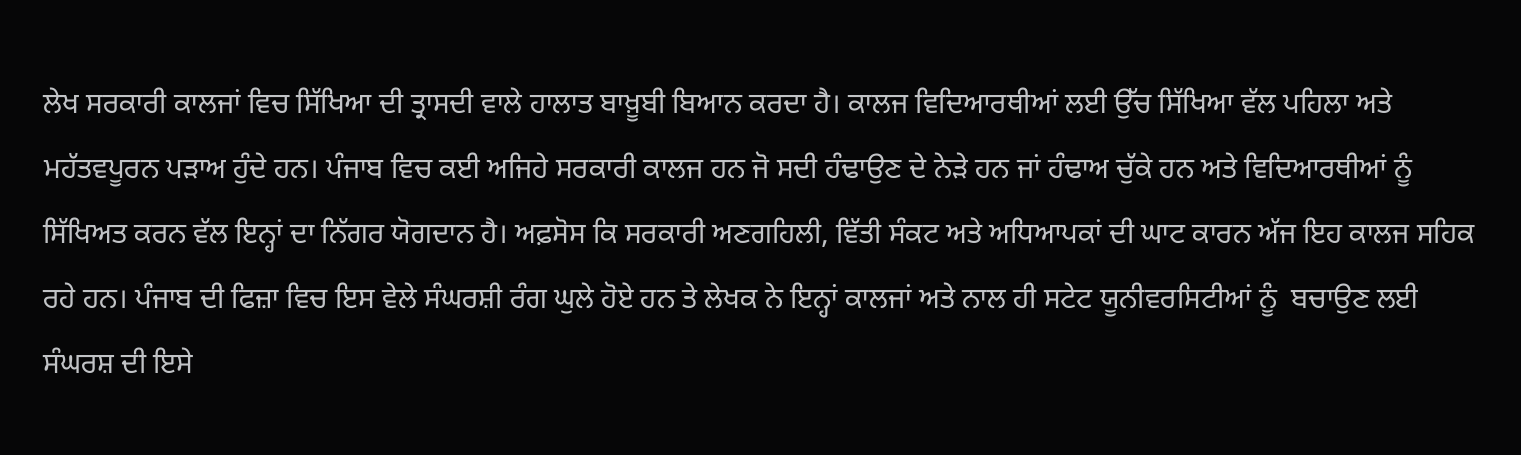ਲੇਖ ਸਰਕਾਰੀ ਕਾਲਜਾਂ ਵਿਚ ਸਿੱਖਿਆ ਦੀ ਤ੍ਰਾਸਦੀ ਵਾਲੇ ਹਾਲਾਤ ਬਾਖ਼ੂਬੀ ਬਿਆਨ ਕਰਦਾ ਹੈ। ਕਾਲਜ ਵਿਦਿਆਰਥੀਆਂ ਲਈ ਉੱਚ ਸਿੱਖਿਆ ਵੱਲ ਪਹਿਲਾ ਅਤੇ ਮਹੱਤਵਪੂਰਨ ਪੜਾਅ ਹੁੰਦੇ ਹਨ। ਪੰਜਾਬ ਵਿਚ ਕਈ ਅਜਿਹੇ ਸਰਕਾਰੀ ਕਾਲਜ ਹਨ ਜੋ ਸਦੀ ਹੰਢਾਉਣ ਦੇ ਨੇੜੇ ਹਨ ਜਾਂ ਹੰਢਾਅ ਚੁੱਕੇ ਹਨ ਅਤੇ ਵਿਦਿਆਰਥੀਆਂ ਨੂੰ ਸਿੱਖਿਅਤ ਕਰਨ ਵੱਲ ਇਨ੍ਹਾਂ ਦਾ ਨਿੱਗਰ ਯੋਗਦਾਨ ਹੈ। ਅਫ਼ਸੋਸ ਕਿ ਸਰਕਾਰੀ ਅਣਗਹਿਲੀ, ਵਿੱਤੀ ਸੰਕਟ ਅਤੇ ਅਧਿਆਪਕਾਂ ਦੀ ਘਾਟ ਕਾਰਨ ਅੱਜ ਇਹ ਕਾਲਜ ਸਹਿਕ ਰਹੇ ਹਨ। ਪੰਜਾਬ ਦੀ ਫਿਜ਼ਾ ਵਿਚ ਇਸ ਵੇਲੇ ਸੰਘਰਸ਼ੀ ਰੰਗ ਘੁਲੇ ਹੋਏ ਹਨ ਤੇ ਲੇਖਕ ਨੇ ਇਨ੍ਹਾਂ ਕਾਲਜਾਂ ਅਤੇ ਨਾਲ ਹੀ ਸਟੇਟ ਯੂਨੀਵਰਸਿਟੀਆਂ ਨੂੰ  ਬਚਾਉਣ ਲਈ ਸੰਘਰਸ਼ ਦੀ ਇਸੇ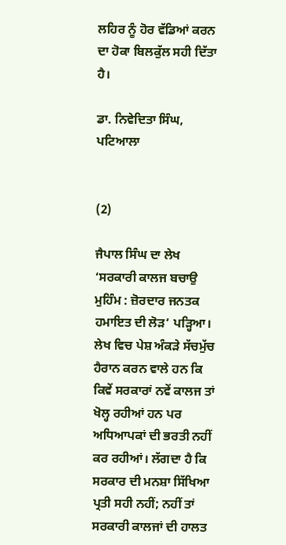ਲਹਿਰ ਨੂੰ ਹੋਰ ਵੱਡਿਆਂ ਕਰਨ ਦਾ ਹੋਕਾ ਬਿਲਕੁੱਲ ਸਹੀ ਦਿੱਤਾ ਹੈ।

ਡਾ. ਨਿਵੇਦਿਤਾ ਸਿੰਘ, ਪਟਿਆਲਾ


(2)

ਜੈਪਾਲ ਸਿੰਘ ਦਾ ਲੇਖ ‘ਸਰਕਾਰੀ ਕਾਲਜ ਬਚਾਉ ਮੁਹਿੰਮ : ਜ਼ੋਰਦਾਰ ਜਨਤਕ ਹਮਾਇਤ ਦੀ ਲੋੜ’ ਪੜ੍ਹਿਆ। ਲੇਖ ਵਿਚ ਪੇਸ਼ ਅੰਕੜੇ ਸੱਚਮੁੱਚ ਹੈਰਾਨ ਕਰਨ ਵਾਲੇ ਹਨ ਕਿ ਕਿਵੇਂ ਸਰਕਾਰਾਂ ਨਵੇਂ ਕਾਲਜ ਤਾਂ ਖੋਲ੍ਹ ਰਹੀਆਂ ਹਨ ਪਰ ਅਧਿਆਪਕਾਂ ਦੀ ਭਰਤੀ ਨਹੀਂ ਕਰ ਰਹੀਆਂ। ਲੱਗਦਾ ਹੈ ਕਿ ਸਰਕਾਰ ਦੀ ਮਨਸ਼ਾ ਸਿੱਖਿਆ ਪ੍ਰਤੀ ਸਹੀ ਨਹੀਂ; ਨਹੀਂ ਤਾਂ ਸਰਕਾਰੀ ਕਾਲਜਾਂ ਦੀ ਹਾਲਤ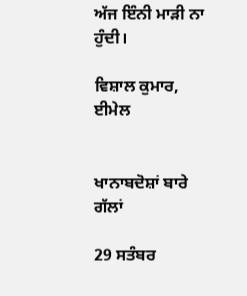ਅੱਜ ਇੰਨੀ ਮਾੜੀ ਨਾ ਹੁੰਦੀ।

ਵਿਸ਼ਾਲ ਕੁਮਾਰ, ਈਮੇਲ


ਖਾਨਾਬਦੋਸ਼ਾਂ ਬਾਰੇ ਗੱਲਾਂ

29 ਸਤੰਬਰ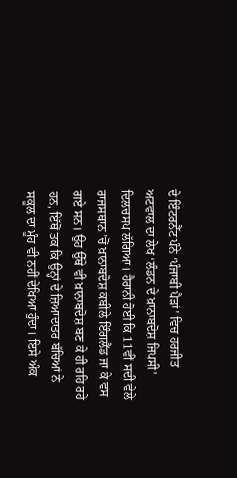ਦੇ ਇੰਟਰਨੈੱਟ ਪੰਨੇ ‘ਪੰਜਾਬੀ ਪੈੜਾਂ’ ਵਿਚ ਹਰਜੀਤ ਅਟਵਾਲ ਦਾ ਲੇਖ ‘ਲੰਡਨ ਦੇ ਖ਼ਾਨਾਬਦੋਸ਼ ਜਿਪਸੀ’ ਦਿਲਚਸਪ ਲੱਗਿਆ। ਹੈਰਾਨੀ ਹੋਈ ਕਿ 11ਵੀਂ ਸਦੀ ਵੇਲੇ ਰਾਜਸਥਾਨ ’ਚੋਂ ਖ਼ਾਨਾਬਦੋਸ਼ ਕਬੀਲੇ ਇੰਗਲੈਂਡ ਜਾ ਕੇ ਵਸ ਗਏ ਸਨ। ਉਹ ਉੱਥੇ ਵੀ ਖ਼ਾਨਾਬਦੋਸ਼ ਬਣ ਕੇ ਹੀ ਰਹਿ ਰਹੇ ਹਨ, ਇੱਥੋਂ ਤਕ ਕਿ ਉਨ੍ਹਾਂ ਦੇ ਜ਼ਿਆਦਾਤਰ ਬੱਚਿਆਂ ਨੇ ਸਕੂਲ ਦਾ ਮੂੰਹ ਵੀ ਨਹੀਂ ਦੇਖਿਆ ਹੁੰਦਾ। ਇਸੇ ਅੰਕ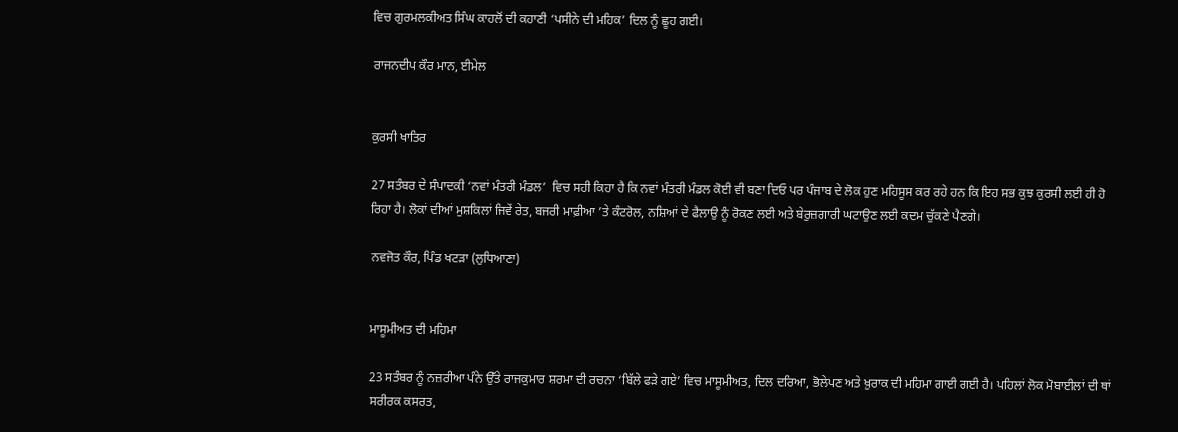ਵਿਚ ਗੁਰਮਲਕੀਅਤ ਸਿੰਘ ਕਾਹਲੋਂ ਦੀ ਕਹਾਣੀ ‘ਪਸੀਨੇ ਦੀ ਮਹਿਕ’ ਦਿਲ ਨੂੰ ਛੂਹ ਗਈ।

ਰਾਜਨਦੀਪ ਕੌਰ ਮਾਨ, ਈਮੇਲ


ਕੁਰਸੀ ਖਾਤਿਰ

27 ਸਤੰਬਰ ਦੇ ਸੰਪਾਦਕੀ ‘ਨਵਾਂ ਮੰਤਰੀ ਮੰਡਲ’  ਵਿਚ ਸਹੀ ਕਿਹਾ ਹੈ ਕਿ ਨਵਾਂ ਮੰਤਰੀ ਮੰਡਲ ਕੋਈ ਵੀ ਬਣਾ ਦਿਓ ਪਰ ਪੰਜਾਬ ਦੇ ਲੋਕ ਹੁਣ ਮਹਿਸੂਸ ਕਰ ਰਹੇ ਹਨ ਕਿ ਇਹ ਸਭ ਕੁਝ ਕੁਰਸੀ ਲਈ ਹੀ ਹੋ ਰਿਹਾ ਹੈ। ਲੋਕਾਂ ਦੀਆਂ ਮੁਸ਼ਕਿਲਾਂ ਜਿਵੇਂ ਰੇਤ, ਬਜਰੀ ਮਾਫ਼ੀਆ ’ਤੇ ਕੰਟਰੋਲ, ਨਸ਼ਿਆਂ ਦੇ ਫੈਲਾਉ ਨੂੰ ਰੋਕਣ ਲਈ ਅਤੇ ਬੇਰੁਜ਼ਗਾਰੀ ਘਟਾਉਣ ਲਈ ਕਦਮ ਚੁੱਕਣੇ ਪੈਣਗੇ।

ਨਵਜੋਤ ਕੌਰ, ਪਿੰਡ ਖਟੜਾ (ਲੁਧਿਆਣਾ)


ਮਾਸੂਮੀਅਤ ਦੀ ਮਹਿਮਾ

23 ਸਤੰਬਰ ਨੂੰ ਨਜ਼ਰੀਆ ਪੰਨੇ ਉੱਤੇ ਰਾਜਕੁਮਾਰ ਸ਼ਰਮਾ ਦੀ ਰਚਨਾ ‘ਬਿੱਲੇ ਫੜੇ ਗਏ’ ਵਿਚ ਮਾਸੂਮੀਅਤ, ਦਿਲ ਦਰਿਆ, ਭੋਲੇਪਣ ਅਤੇ ਖ਼ੁਰਾਕ ਦੀ ਮਹਿਮਾ ਗਾਈ ਗਈ ਹੈ। ਪਹਿਲਾਂ ਲੋਕ ਮੋਬਾਈਲਾਂ ਦੀ ਥਾਂ ਸਰੀਰਕ ਕਸਰਤ,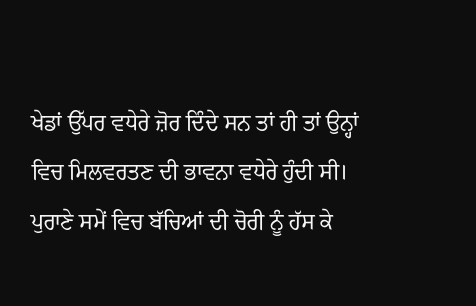ਖੇਡਾਂ ਉੱਪਰ ਵਧੇਰੇ ਜ਼ੋਰ ਦਿੰਦੇ ਸਨ ਤਾਂ ਹੀ ਤਾਂ ਉਨ੍ਹਾਂ ਵਿਚ ਮਿਲਵਰਤਣ ਦੀ ਭਾਵਨਾ ਵਧੇਰੇ ਹੁੰਦੀ ਸੀ। ਪੁਰਾਣੇ ਸਮੇਂ ਵਿਚ ਬੱਚਿਆਂ ਦੀ ਚੋਰੀ ਨੂੰ ਹੱਸ ਕੇ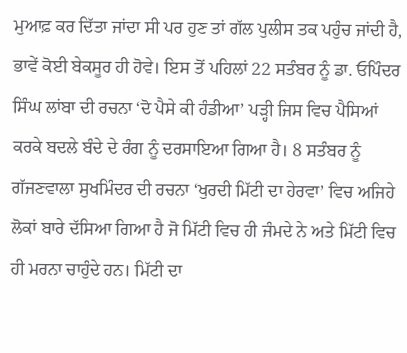ਮੁਆਫ਼ ਕਰ ਦਿੱਤਾ ਜਾਂਦਾ ਸੀ ਪਰ ਹੁਣ ਤਾਂ ਗੱਲ ਪੁਲੀਸ ਤਕ ਪਹੁੰਚ ਜਾਂਦੀ ਹੈ, ਭਾਵੇਂ ਕੋਈ ਬੇਕਸੂਰ ਹੀ ਹੋਵੇ। ਇਸ ਤੋਂ ਪਹਿਲਾਂ 22 ਸਤੰਬਰ ਨੂੰ ਡਾ. ਓਪਿੰਦਰ ਸਿੰਘ ਲਾਂਬਾ ਦੀ ਰਚਨਾ ‘ਦੋ ਪੈਸੇ ਕੀ ਹੰਡੀਆ’ ਪੜ੍ਹੀ ਜਿਸ ਵਿਚ ਪੈਸਿਆਂ ਕਰਕੇ ਬਦਲੇ ਬੰਦੇ ਦੇ ਰੰਗ ਨੂੰ ਦਰਸਾਇਆ ਗਿਆ ਹੈ। 8 ਸਤੰਬਰ ਨੂੰ ਗੱਜਣਵਾਲਾ ਸੁਖਮਿੰਦਰ ਦੀ ਰਚਨਾ ‘ਖੁਰਦੀ ਮਿੱਟੀ ਦਾ ਹੇਰਵਾ’ ਵਿਚ ਅਜਿਹੇ ਲੋਕਾਂ ਬਾਰੇ ਦੱਸਿਆ ਗਿਆ ਹੈ ਜੋ ਮਿੱਟੀ ਵਿਚ ਹੀ ਜੰਮਦੇ ਨੇ ਅਤੇ ਮਿੱਟੀ ਵਿਚ ਹੀ ਮਰਨਾ ਚਾਹੁੰਦੇ ਹਨ। ਮਿੱਟੀ ਦਾ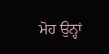ਮੋਹ ਉਨ੍ਹਾਂ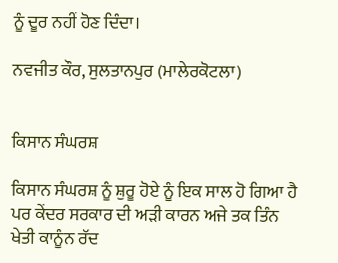ਨੂੰ ਦੂਰ ਨਹੀਂ ਹੋਣ ਦਿੰਦਾ।

ਨਵਜੀਤ ਕੌਰ, ਸੁਲਤਾਨਪੁਰ (ਮਾਲੇਰਕੋਟਲਾ)


ਕਿਸਾਨ ਸੰਘਰਸ਼

ਕਿਸਾਨ ਸੰਘਰਸ਼ ਨੂੰ ਸ਼ੁਰੂ ਹੋਏ ਨੂੰ ਇਕ ਸਾਲ ਹੋ ਗਿਆ ਹੈ ਪਰ ਕੇਂਦਰ ਸਰਕਾਰ ਦੀ ਅੜੀ ਕਾਰਨ ਅਜੇ ਤਕ ਤਿੰਨ ਖੇਤੀ ਕਾਨੂੰਨ ਰੱਦ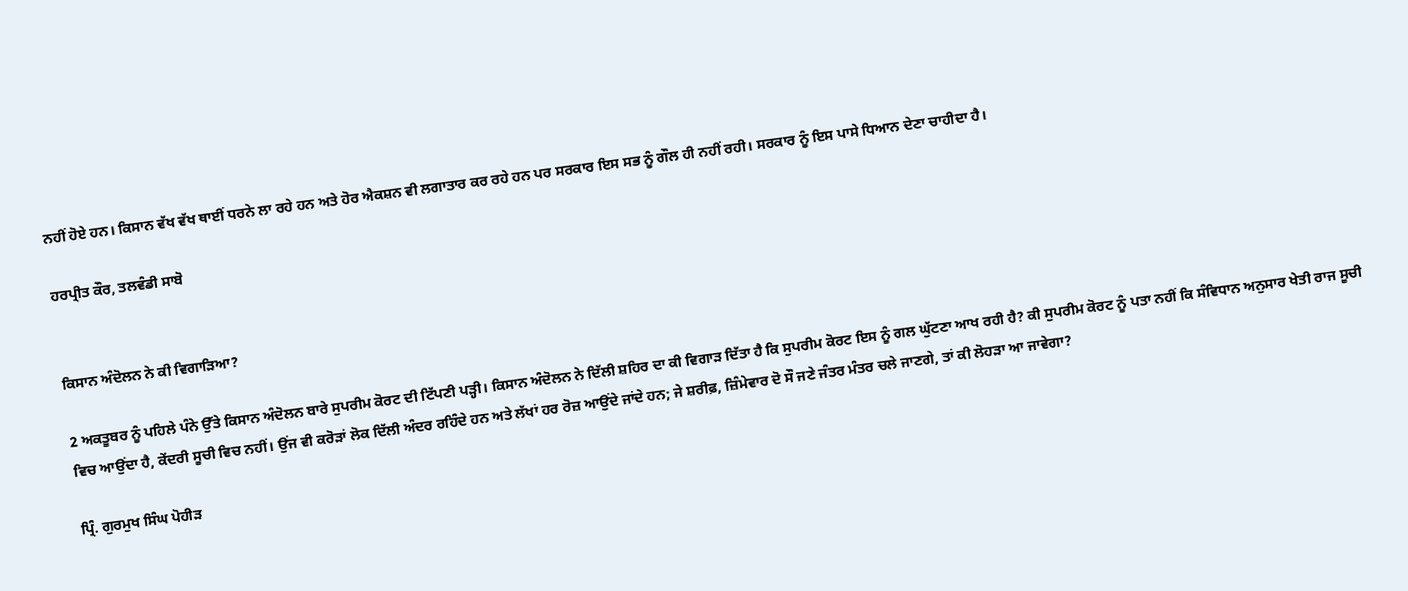ਨਹੀਂ ਹੋਏ ਹਨ। ਕਿਸਾਨ ਵੱਖ ਵੱਖ ਥਾਈਂ ਧਰਨੇ ਲਾ ਰਹੇ ਹਨ ਅਤੇ ਹੋਰ ਐਕਸ਼ਨ ਵੀ ਲਗਾਤਾਰ ਕਰ ਰਹੇ ਹਨ ਪਰ ਸਰਕਾਰ ਇਸ ਸਭ ਨੂੰ ਗੌਲ ਹੀ ਨਹੀਂ ਰਹੀ। ਸਰਕਾਰ ਨੂੰ ਇਸ ਪਾਸੇ ਧਿਆਨ ਦੇਣਾ ਚਾਹੀਦਾ ਹੈ।

ਹਰਪ੍ਰੀਤ ਕੌਰ, ਤਲਵੰਡੀ ਸਾਬੋ


ਕਿਸਾਨ ਅੰਦੋਲਨ ਨੇ ਕੀ ਵਿਗਾੜਿਆ?

2 ਅਕਤੂਬਰ ਨੂੰ ਪਹਿਲੇ ਪੰਨੇ ਉੱਤੇ ਕਿਸਾਨ ਅੰਦੋਲਨ ਬਾਰੇ ਸੁਪਰੀਮ ਕੋਰਟ ਦੀ ਟਿੱਪਣੀ ਪੜ੍ਹੀ। ਕਿਸਾਨ ਅੰਦੋਲਨ ਨੇ ਦਿੱਲੀ ਸ਼ਹਿਰ ਦਾ ਕੀ ਵਿਗਾੜ ਦਿੱਤਾ ਹੈ ਕਿ ਸੁਪਰੀਮ ਕੋਰਟ ਇਸ ਨੂੰ ਗਲ ਘੁੱਟਣਾ ਆਖ ਰਹੀ ਹੈ? ਕੀ ਸੁਪਰੀਮ ਕੋਰਟ ਨੂੰ ਪਤਾ ਨਹੀਂ ਕਿ ਸੰਵਿਧਾਨ ਅਨੁਸਾਰ ਖੇਤੀ ਰਾਜ ਸੂਚੀ ਵਿਚ ਆਉਂਦਾ ਹੈ, ਕੇਂਦਰੀ ਸੂਚੀ ਵਿਚ ਨਹੀਂ। ਉਂਜ ਵੀ ਕਰੋੜਾਂ ਲੋਕ ਦਿੱਲੀ ਅੰਦਰ ਰਹਿੰਦੇ ਹਨ ਅਤੇ ਲੱਖਾਂ ਹਰ ਰੋਜ਼ ਆਉਂਦੇ ਜਾਂਦੇ ਹਨ; ਜੇ ਸ਼ਰੀਫ਼, ਜ਼ਿੰਮੇਵਾਰ ਦੋ ਸੌ ਜਣੇ ਜੰਤਰ ਮੰਤਰ ਚਲੇ ਜਾਣਗੇ, ਤਾਂ ਕੀ ਲੋਹੜਾ ਆ ਜਾਵੇਗਾ?

ਪ੍ਰਿੰ. ਗੁਰਮੁਖ ਸਿੰਘ ਪੋਹੀੜ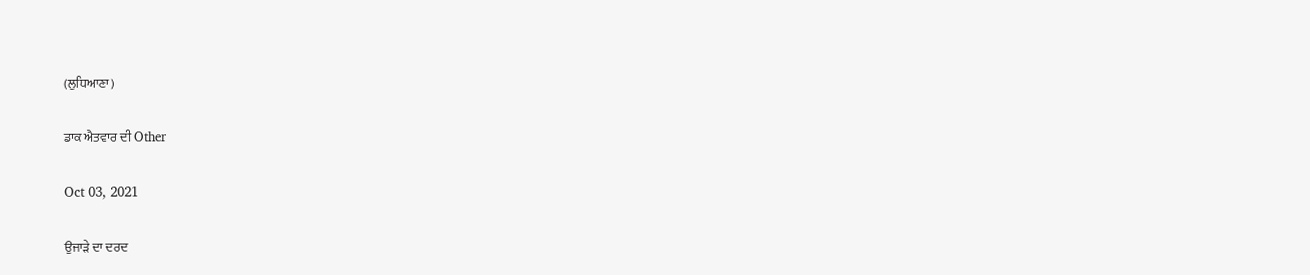(ਲੁਧਿਆਣਾ)

ਡਾਕ ਐਤਵਾਰ ਦੀ Other

Oct 03, 2021

ਉਜਾੜੇ ਦਾ ਦਰਦ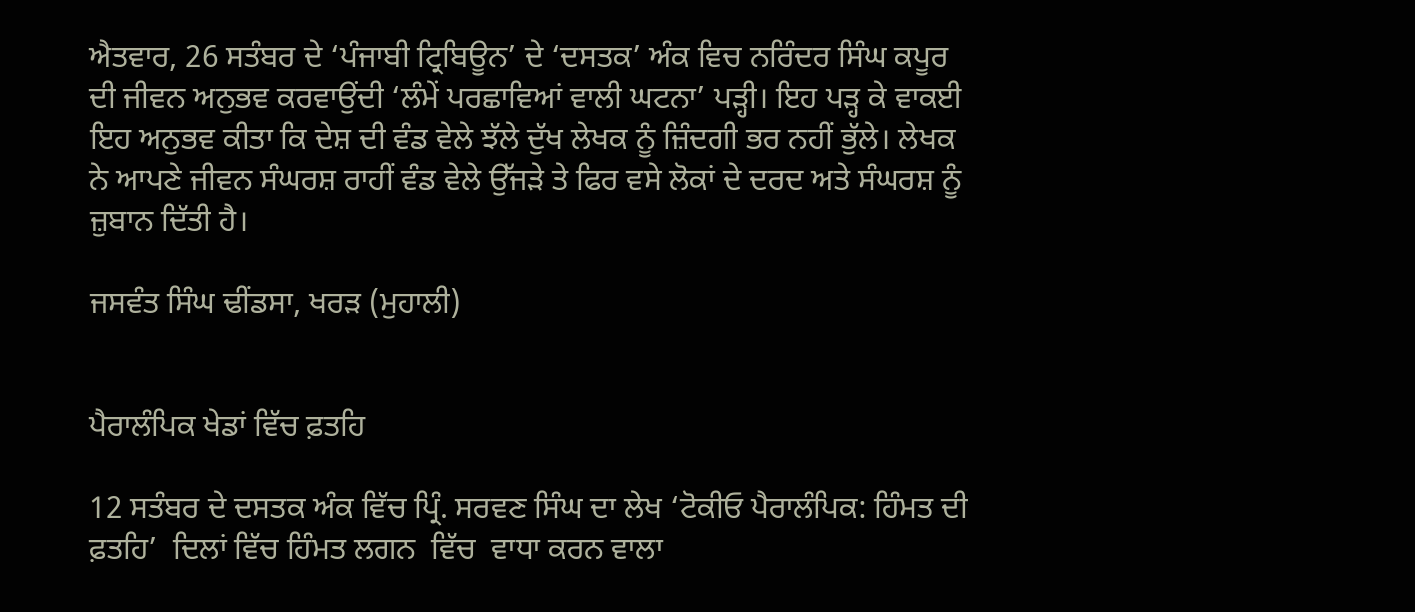ਐਤਵਾਰ, 26 ਸਤੰਬਰ ਦੇ ‘ਪੰਜਾਬੀ ਟ੍ਰਿਬਿਊਨ’ ਦੇ ‘ਦਸਤਕ’ ਅੰਕ ਵਿਚ ਨਰਿੰਦਰ ਸਿੰਘ ਕਪੂਰ ਦੀ ਜੀਵਨ ਅਨੁਭਵ ਕਰਵਾਉਂਦੀ ‘ਲੰਮੇਂ ਪਰਛਾਵਿਆਂ ਵਾਲੀ ਘਟਨਾ’ ਪੜ੍ਹੀ। ਇਹ ਪੜ੍ਹ ਕੇ ਵਾਕਈ ਇਹ ਅਨੁਭਵ ਕੀਤਾ ਕਿ ਦੇਸ਼ ਦੀ ਵੰਡ ਵੇਲੇ ਝੱਲੇ ਦੁੱਖ ਲੇਖਕ ਨੂੰ ਜ਼ਿੰਦਗੀ ਭਰ ਨਹੀਂ ਭੁੱਲੇ। ਲੇਖਕ ਨੇ ਆਪਣੇ ਜੀਵਨ ਸੰਘਰਸ਼ ਰਾਹੀਂ ਵੰਡ ਵੇਲੇ ਉੱਜੜੇ ਤੇ ਫਿਰ ਵਸੇ ਲੋਕਾਂ ਦੇ ਦਰਦ ਅਤੇ ਸੰਘਰਸ਼ ਨੂੰ ਜ਼ੁਬਾਨ ਦਿੱਤੀ ਹੈ।

ਜਸਵੰਤ ਸਿੰਘ ਢੀਂਡਸਾ, ਖਰੜ (ਮੁਹਾਲੀ)


ਪੈਰਾਲੰਪਿਕ ਖੇਡਾਂ ਵਿੱਚ ਫ਼ਤਹਿ

12 ਸਤੰਬਰ ਦੇ ਦਸਤਕ ਅੰਕ ਵਿੱਚ ਪ੍ਰਿੰ. ਸਰਵਣ ਸਿੰਘ ਦਾ ਲੇਖ ‘ਟੋਕੀਓ ਪੈਰਾਲੰਪਿਕ: ਹਿੰਮਤ ਦੀ ਫ਼ਤਹਿ’  ਦਿਲਾਂ ਵਿੱਚ ਹਿੰਮਤ ਲਗਨ  ਵਿੱਚ  ਵਾਧਾ ਕਰਨ ਵਾਲਾ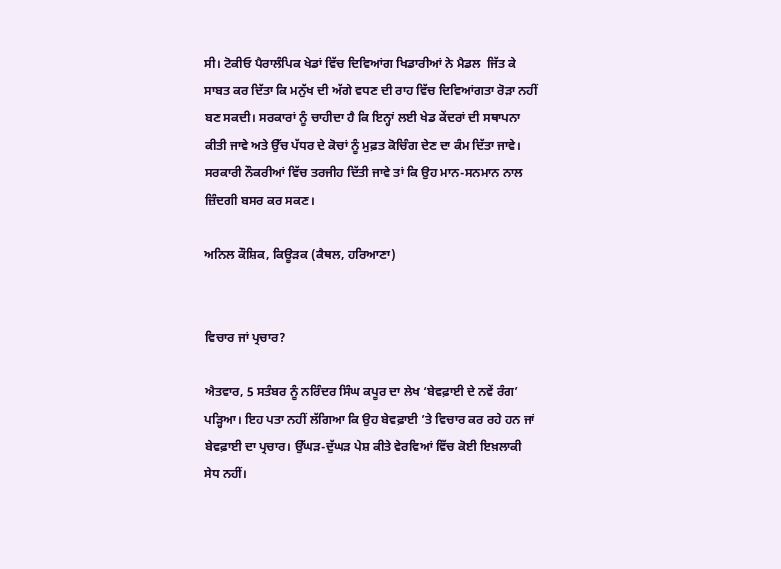ਸੀ। ਟੋਕੀਓ ਪੈਰਾਲੰਪਿਕ ਖੇਡਾਂ ਵਿੱਚ ਦਿਵਿਆਂਗ ਖਿਡਾਰੀਆਂ ਨੇ ਮੈਡਲ  ਜਿੱਤ ਕੇ ਸਾਬਤ ਕਰ ਦਿੱਤਾ ਕਿ ਮਨੁੱਖ ਦੀ ਅੱਗੇ ਵਧਣ ਦੀ ਰਾਹ ਵਿੱਚ ਦਿਵਿਆਂਗਤਾ ਰੋੜਾ ਨਹੀਂ ਬਣ ਸਕਦੀ। ਸਰਕਾਰਾਂ ਨੂੰ ਚਾਹੀਦਾ ਹੈ ਕਿ ਇਨ੍ਹਾਂ ਲਈ ਖੇਡ ਕੇਂਦਰਾਂ ਦੀ ਸਥਾਪਨਾ ਕੀਤੀ ਜਾਵੇ ਅਤੇ ਉੱਚ ਪੱਧਰ ਦੇ ਕੋਚਾਂ ਨੂੰ ਮੁਫ਼ਤ ਕੋਚਿੰਗ ਦੇਣ ਦਾ ਕੰਮ ਦਿੱਤਾ ਜਾਵੇ। ਸਰਕਾਰੀ ਨੌਕਰੀਆਂ ਵਿੱਚ ਤਰਜੀਹ ਦਿੱਤੀ ਜਾਵੇ ਤਾਂ ਕਿ ਉਹ ਮਾਨ-ਸਨਮਾਨ ਨਾਲ ਜ਼ਿੰਦਗੀ ਬਸਰ ਕਰ ਸਕਣ।

ਅਨਿਲ ਕੌਸ਼ਿਕ, ਕਿਊੜਕ (ਕੈਥਲ, ਹਰਿਆਣਾ)


ਵਿਚਾਰ ਜਾਂ ਪ੍ਰਚਾਰ?

ਐਤਵਾਰ, 5 ਸਤੰਬਰ ਨੂੰ ਨਰਿੰਦਰ ਸਿੰਘ ਕਪੂਰ ਦਾ ਲੇਖ ‘ਬੇਵਫ਼ਾਈ ਦੇ ਨਵੇਂ ਰੰਗ’ ਪੜ੍ਹਿਆ। ਇਹ ਪਤਾ ਨਹੀਂ ਲੱਗਿਆ ਕਿ ਉਹ ਬੇਵਫ਼ਾਈ ’ਤੇ ਵਿਚਾਰ ਕਰ ਰਹੇ ਹਨ ਜਾਂ ਬੇਵਫ਼ਾਈ ਦਾ ਪ੍ਰਚਾਰ। ਉੱਘੜ-ਦੁੱਘੜ ਪੇਸ਼ ਕੀਤੇ ਵੇਰਵਿਆਂ ਵਿੱਚ ਕੋਈ ਇਖ਼ਲਾਕੀ ਸੇਧ ਨਹੀਂ।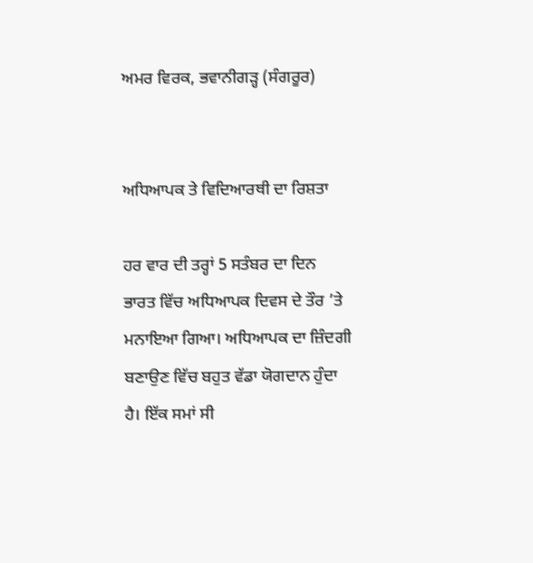ਅਮਰ ਵਿਰਕ, ਭਵਾਨੀਗੜ੍ਹ (ਸੰਗਰੂਰ)


ਅਧਿਆਪਕ ਤੇ ਵਿਦਿਆਰਥੀ ਦਾ ਰਿਸ਼ਤਾ

ਹਰ ਵਾਰ ਦੀ ਤਰ੍ਹਾਂ 5 ਸਤੰਬਰ ਦਾ ਦਿਨ ਭਾਰਤ ਵਿੱਚ ਅਧਿਆਪਕ ਦਿਵਸ ਦੇ ਤੌਰ ’ਤੇ ਮਨਾਇਆ ਗਿਆ। ਅਧਿਆਪਕ ਦਾ ਜ਼ਿੰਦਗੀ ਬਣਾਉਣ ਵਿੱਚ ਬਹੁਤ ਵੱਡਾ ਯੋਗਦਾਨ ਹੁੰਦਾ ਹੈ। ਇੱਕ ਸਮਾਂ ਸੀ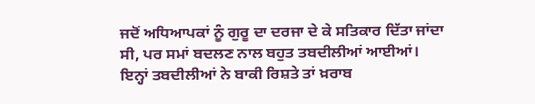ਜਦੋਂ ਅਧਿਆਪਕਾਂ ਨੂੰ ਗੁਰੂ ਦਾ ਦਰਜਾ ਦੇ ਕੇ ਸਤਿਕਾਰ ਦਿੱਤਾ ਜਾਂਦਾ ਸੀ, ਪਰ ਸਮਾਂ ਬਦਲਣ ਨਾਲ ਬਹੁਤ ਤਬਦੀਲੀਆਂ ਆਈਆਂ। ਇਨ੍ਹਾਂ ਤਬਦੀਲੀਆਂ ਨੇ ਬਾਕੀ ਰਿਸ਼ਤੇ ਤਾਂ ਖ਼ਰਾਬ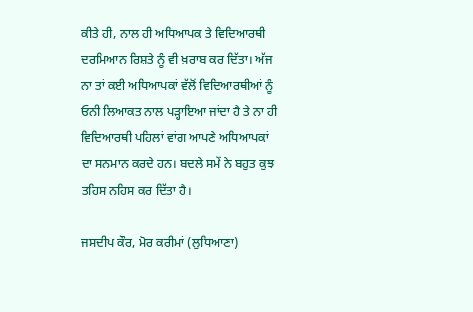ਕੀਤੇ ਹੀ, ਨਾਲ ਹੀ ਅਧਿਆਪਕ ਤੇ ਵਿਦਿਆਰਥੀ ਦਰਮਿਆਨ ਰਿਸ਼ਤੇ ਨੂੰ ਵੀ ਖ਼ਰਾਬ ਕਰ ਦਿੱਤਾ। ਅੱਜ ਨਾ ਤਾਂ ਕਈ ਅਧਿਆਪਕਾਂ ਵੱਲੋਂ ਵਿਦਿਆਰਥੀਆਂ ਨੂੰ ਓਨੀ ਲਿਆਕਤ ਨਾਲ ਪੜ੍ਹਾਇਆ ਜਾਂਦਾ ਹੈ ਤੇ ਨਾ ਹੀ ਵਿਦਿਆਰਥੀ ਪਹਿਲਾਂ ਵਾਂਗ ਆਪਣੇ ਅਧਿਆਪਕਾਂ ਦਾ ਸਨਮਾਨ ਕਰਦੇ ਹਨ। ਬਦਲੇ ਸਮੇਂ ਨੇ ਬਹੁਤ ਕੁਝ ਤਹਿਸ ਨਹਿਸ ਕਰ ਦਿੱਤਾ ਹੈ।

ਜਸਦੀਪ ਕੌਰ, ਮੋਰ ਕਰੀਮਾਂ (ਲੁਧਿਆਣਾ)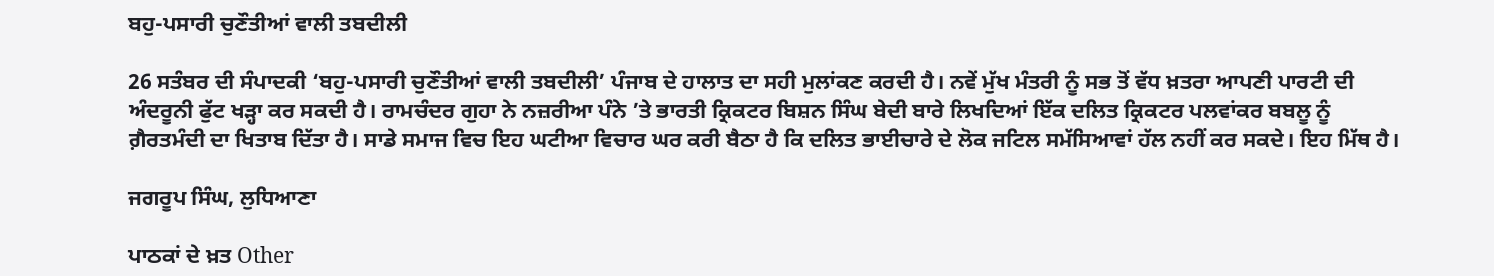ਬਹੁ-ਪਸਾਰੀ ਚੁਣੌਤੀਆਂ ਵਾਲੀ ਤਬਦੀਲੀ

26 ਸਤੰਬਰ ਦੀ ਸੰਪਾਦਕੀ ‘ਬਹੁ-ਪਸਾਰੀ ਚੁਣੌਤੀਆਂ ਵਾਲੀ ਤਬਦੀਲੀ’ ਪੰਜਾਬ ਦੇ ਹਾਲਾਤ ਦਾ ਸਹੀ ਮੁਲਾਂਕਣ ਕਰਦੀ ਹੈ। ਨਵੇਂ ਮੁੱਖ ਮੰਤਰੀ ਨੂੰ ਸਭ ਤੋਂ ਵੱਧ ਖ਼ਤਰਾ ਆਪਣੀ ਪਾਰਟੀ ਦੀ ਅੰਦਰੂਨੀ ਫੁੱਟ ਖੜ੍ਹਾ ਕਰ ਸਕਦੀ ਹੈ। ਰਾਮਚੰਦਰ ਗੁਹਾ ਨੇ ਨਜ਼ਰੀਆ ਪੰਨੇ ’ਤੇ ਭਾਰਤੀ ਕ੍ਰਿਕਟਰ ਬਿਸ਼ਨ ਸਿੰਘ ਬੇਦੀ ਬਾਰੇ ਲਿਖਦਿਆਂ ਇੱਕ ਦਲਿਤ ਕ੍ਰਿਕਟਰ ਪਲਵਾਂਕਰ ਬਬਲੂ ਨੂੰ ਗ਼ੈਰਤਮੰਦੀ ਦਾ ਖਿਤਾਬ ਦਿੱਤਾ ਹੈ। ਸਾਡੇ ਸਮਾਜ ਵਿਚ ਇਹ ਘਟੀਆ ਵਿਚਾਰ ਘਰ ਕਰੀ ਬੈਠਾ ਹੈ ਕਿ ਦਲਿਤ ਭਾਈਚਾਰੇ ਦੇ ਲੋਕ ਜਟਿਲ ਸਮੱਸਿਆਵਾਂ ਹੱਲ ਨਹੀਂ ਕਰ ਸਕਦੇ। ਇਹ ਮਿੱਥ ਹੈ।

ਜਗਰੂਪ ਸਿੰਘ, ਲੁਧਿਆਣਾ

ਪਾਠਕਾਂ ਦੇ ਖ਼ਤ Other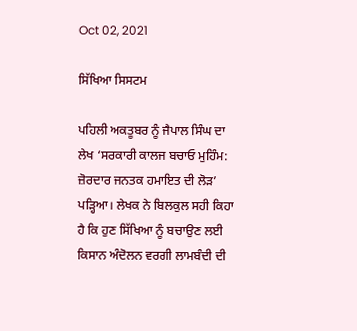Oct 02, 2021

ਸਿੱਖਿਆ ਸਿਸਟਮ

ਪਹਿਲੀ ਅਕਤੂਬਰ ਨੂੰ ਜੈਪਾਲ ਸਿੰਘ ਦਾ ਲੇਖ ‘ਸਰਕਾਰੀ ਕਾਲਜ ਬਚਾਓ ਮੁਹਿੰਮ: ਜ਼ੋਰਦਾਰ ਜਨਤਕ ਹਮਾਇਤ ਦੀ ਲੋੜ’ ਪੜ੍ਹਿਆ। ਲੇਖਕ ਨੇ ਬਿਲਕੁਲ ਸਹੀ ਕਿਹਾ ਹੈ ਕਿ ਹੁਣ ਸਿੱਖਿਆ ਨੂੰ ਬਚਾਉਣ ਲਈ ਕਿਸਾਨ ਅੰਦੋਲਨ ਵਰਗੀ ਲਾਮਬੰਦੀ ਦੀ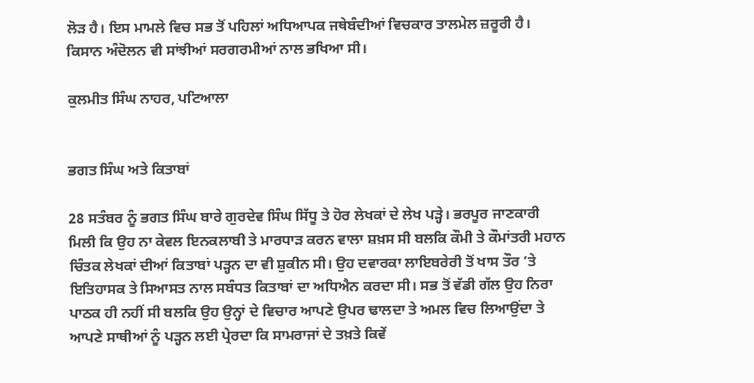ਲੋੜ ਹੈ। ਇਸ ਮਾਮਲੇ ਵਿਚ ਸਭ ਤੋਂ ਪਹਿਲਾਂ ਅਧਿਆਪਕ ਜਥੇਬੰਦੀਆਂ ਵਿਚਕਾਰ ਤਾਲਮੇਲ ਜ਼ਰੂਰੀ ਹੈ। ਕਿਸਾਨ ਅੰਦੋਲਨ ਵੀ ਸਾਂਝੀਆਂ ਸਰਗਰਮੀਆਂ ਨਾਲ ਭਖਿਆ ਸੀ।

ਕੁਲਮੀਤ ਸਿੰਘ ਨਾਹਰ, ਪਟਿਆਲਾ


ਭਗਤ ਸਿੰਘ ਅਤੇ ਕਿਤਾਬਾਂ

28 ਸਤੰਬਰ ਨੂੰ ਭਗਤ ਸਿੰਘ ਬਾਰੇ ਗੁਰਦੇਵ ਸਿੰਘ ਸਿੱਧੂ ਤੇ ਹੋਰ ਲੇਖਕਾਂ ਦੇ ਲੇਖ ਪੜ੍ਹੇ। ਭਰਪੂਰ ਜਾਣਕਾਰੀ ਮਿਲੀ ਕਿ ਉਹ ਨਾ ਕੇਵਲ ਇਨਕਲਾਬੀ ਤੇ ਮਾਰਧਾੜ ਕਰਨ ਵਾਲਾ ਸ਼ਖ਼ਸ ਸੀ ਬਲਕਿ ਕੌਮੀ ਤੇ ਕੌਮਾਂਤਰੀ ਮਹਾਨ ਚਿੰਤਕ ਲੇਖਕਾਂ ਦੀਆਂ ਕਿਤਾਬਾਂ ਪੜ੍ਹਨ ਦਾ ਵੀ ਸ਼ੁਕੀਨ ਸੀ। ਉਹ ਦਵਾਰਕਾ ਲਾਇਬਰੇਰੀ ਤੋਂ ਖਾਸ ਤੌਰ ’ਤੇ ਇਤਿਹਾਸਕ ਤੇ ਸਿਆਸਤ ਨਾਲ ਸਬੰਧਤ ਕਿਤਾਬਾਂ ਦਾ ਅਧਿਐਨ ਕਰਦਾ ਸੀ। ਸਭ ਤੋਂ ਵੱਡੀ ਗੱਲ ਉਹ ਨਿਰਾ ਪਾਠਕ ਹੀ ਨਹੀਂ ਸੀ ਬਲਕਿ ਉਹ ਉਨ੍ਹਾਂ ਦੇ ਵਿਚਾਰ ਆਪਣੇ ਉਪਰ ਢਾਲਦਾ ਤੇ ਅਮਲ ਵਿਚ ਲਿਆਉਂਦਾ ਤੇ ਆਪਣੇ ਸਾਥੀਆਂ ਨੂੰ ਪੜ੍ਹਨ ਲਈ ਪ੍ਰੇਰਦਾ ਕਿ ਸਾਮਰਾਜਾਂ ਦੇ ਤਖ਼ਤੇ ਕਿਵੇਂ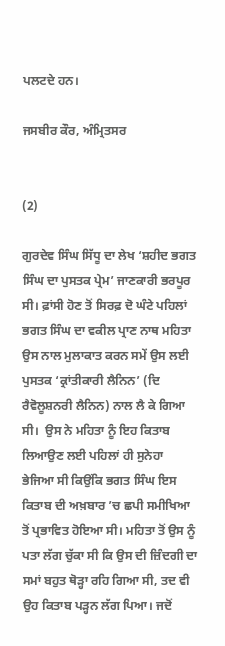ਪਲਟਦੇ ਹਨ।

ਜਸਬੀਰ ਕੌਰ, ਅੰਮ੍ਰਿਤਸਰ


(2)

ਗੁਰਦੇਵ ਸਿੰਘ ਸਿੱਧੂ ਦਾ ਲੇਖ ‘ਸ਼ਹੀਦ ਭਗਤ ਸਿੰਘ ਦਾ ਪੁਸਤਕ ਪ੍ਰੇਮ’ ਜਾਣਕਾਰੀ ਭਰਪੂਰ ਸੀ। ਫ਼ਾਂਸੀ ਹੋਣ ਤੋਂ ਸਿਰਫ਼ ਦੋ ਘੰਟੇ ਪਹਿਲਾਂ ਭਗਤ ਸਿੰਘ ਦਾ ਵਕੀਲ ਪ੍ਰਾਣ ਨਾਥ ਮਹਿਤਾ ਉਸ ਨਾਲ ਮੁਲਾਕਾਤ ਕਰਨ ਸਮੇਂ ਉਸ ਲਈ ਪੁਸਤਕ ‘ਕ੍ਰਾਂਤੀਕਾਰੀ ਲੈਨਿਨ’ (ਦਿ ਰੈਵੋਲੂਸ਼ਨਰੀ ਲੈਨਿਨ) ਨਾਲ ਲੈ ਕੇ ਗਿਆ ਸੀ।  ਉਸ ਨੇ ਮਹਿਤਾ ਨੂੰ ਇਹ ਕਿਤਾਬ ਲਿਆਉਣ ਲਈ ਪਹਿਲਾਂ ਹੀ ਸੁਨੇਹਾ ਭੇਜਿਆ ਸੀ ਕਿਉਂਕਿ ਭਗਤ ਸਿੰਘ ਇਸ ਕਿਤਾਬ ਦੀ ਅਖ਼ਬਾਰ ’ਚ ਛਪੀ ਸਮੀਖਿਆ ਤੋਂ ਪ੍ਰਭਾਵਿਤ ਹੋਇਆ ਸੀ। ਮਹਿਤਾ ਤੋਂ ਉਸ ਨੂੰ ਪਤਾ ਲੱਗ ਚੁੱਕਾ ਸੀ ਕਿ ਉਸ ਦੀ ਜ਼ਿੰਦਗੀ ਦਾ ਸਮਾਂ ਬਹੁਤ ਥੋੜ੍ਹਾ ਰਹਿ ਗਿਆ ਸੀ, ਤਦ ਵੀ ਉਹ ਕਿਤਾਬ ਪੜ੍ਹਨ ਲੱਗ ਪਿਆ। ਜਦੋਂ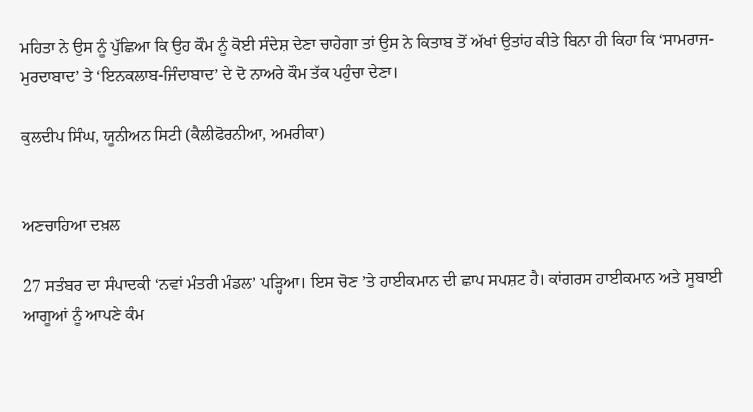ਮਹਿਤਾ ਨੇ ਉਸ ਨੂੰ ਪੁੱਛਿਆ ਕਿ ਉਹ ਕੌਮ ਨੂੰ ਕੋਈ ਸੰਦੇਸ਼ ਦੇਣਾ ਚਾਹੇਗਾ ਤਾਂ ਉਸ ਨੇ ਕਿਤਾਬ ਤੋਂ ਅੱਖਾਂ ਉਤਾਂਹ ਕੀਤੇ ਬਿਨਾ ਹੀ ਕਿਹਾ ਕਿ ‘ਸਾਮਰਾਜ-ਮੁਰਦਾਬਾਦ’ ਤੇ ‘ਇਨਕਲਾਬ-ਜਿੰਦਾਬਾਦ’ ਦੇ ਦੋ ਨਾਅਰੇ ਕੌਮ ਤੱਕ ਪਹੁੰਚਾ ਦੇਣਾ।

ਕੁਲਦੀਪ ਸਿੰਘ, ਯੂਨੀਅਨ ਸਿਟੀ (ਕੈਲੀਫੋਰਨੀਆ, ਅਮਰੀਕਾ)


ਅਣਚਾਹਿਆ ਦਖ਼ਲ

27 ਸਤੰਬਰ ਦਾ ਸੰਪਾਦਕੀ ‘ਨਵਾਂ ਮੰਤਰੀ ਮੰਡਲ’ ਪੜ੍ਹਿਆ। ਇਸ ਚੋਣ ’ਤੇ ਹਾਈਕਮਾਨ ਦੀ ਛਾਪ ਸਪਸ਼ਟ ਹੈ। ਕਾਂਗਰਸ ਹਾਈਕਮਾਨ ਅਤੇ ਸੂਬਾਈ ਆਗੂਆਂ ਨੂੰ ਆਪਣੇ ਕੰਮ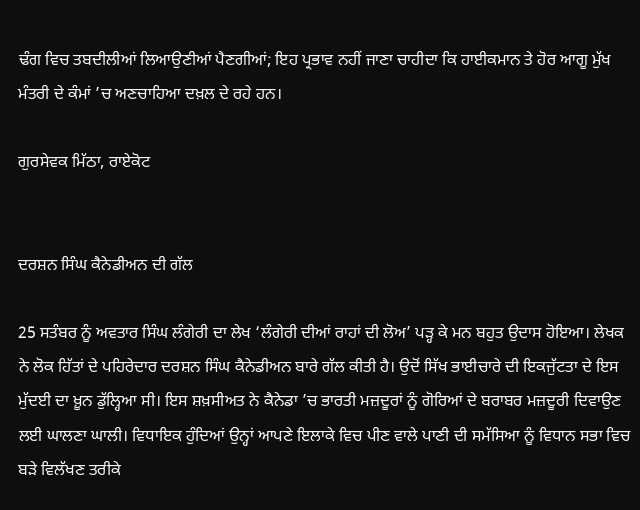ਢੰਗ ਵਿਚ ਤਬਦੀਲੀਆਂ ਲਿਆਉਣੀਆਂ ਪੈਣਗੀਆਂ; ਇਹ ਪ੍ਰਭਾਵ ਨਹੀਂ ਜਾਣਾ ਚਾਹੀਦਾ ਕਿ ਹਾਈਕਮਾਨ ਤੇ ਹੋਰ ਆਗੂ ਮੁੱਖ ਮੰਤਰੀ ਦੇ ਕੰਮਾਂ ’ਚ ਅਣਚਾਹਿਆ ਦਖ਼ਲ ਦੇ ਰਹੇ ਹਨ।

ਗੁਰਸੇਵਕ ਮਿੱਠਾ, ਰਾਏਕੋਟ


ਦਰਸ਼ਨ ਸਿੰਘ ਕੈਨੇਡੀਅਨ ਦੀ ਗੱਲ

25 ਸਤੰਬਰ ਨੂੰ ਅਵਤਾਰ ਸਿੰਘ ਲੰਗੇਰੀ ਦਾ ਲੇਖ ‘ਲੰਗੇਰੀ ਦੀਆਂ ਰਾਹਾਂ ਦੀ ਲੋਅ’ ਪੜ੍ਹ ਕੇ ਮਨ ਬਹੁਤ ਉਦਾਸ ਹੋਇਆ। ਲੇਖਕ ਨੇ ਲੋਕ ਹਿੱਤਾਂ ਦੇ ਪਹਿਰੇਦਾਰ ਦਰਸ਼ਨ ਸਿੰਘ ਕੈਨੇਡੀਅਨ ਬਾਰੇ ਗੱਲ ਕੀਤੀ ਹੈ। ਉਦੋਂ ਸਿੱਖ ਭਾਈਚਾਰੇ ਦੀ ਇਕਜੁੱਟਤਾ ਦੇ ਇਸ ਮੁੱਦਈ ਦਾ ਖ਼ੂਨ ਡੁੱਲ੍ਹਿਆ ਸੀ। ਇਸ ਸ਼ਖ਼ਸੀਅਤ ਨੇ ਕੈਨੇਡਾ ’ਚ ਭਾਰਤੀ ਮਜ਼ਦੂਰਾਂ ਨੂੰ ਗੋਰਿਆਂ ਦੇ ਬਰਾਬਰ ਮਜ਼ਦੂਰੀ ਦਿਵਾਉਣ ਲਈ ਘਾਲਣਾ ਘਾਲੀ। ਵਿਧਾਇਕ ਹੁੰਦਿਆਂ ਉਨ੍ਹਾਂ ਆਪਣੇ ਇਲਾਕੇ ਵਿਚ ਪੀਣ ਵਾਲੇ ਪਾਣੀ ਦੀ ਸਮੱਸਿਆ ਨੂੰ ਵਿਧਾਨ ਸਭਾ ਵਿਚ ਬੜੇ ਵਿਲੱਖਣ ਤਰੀਕੇ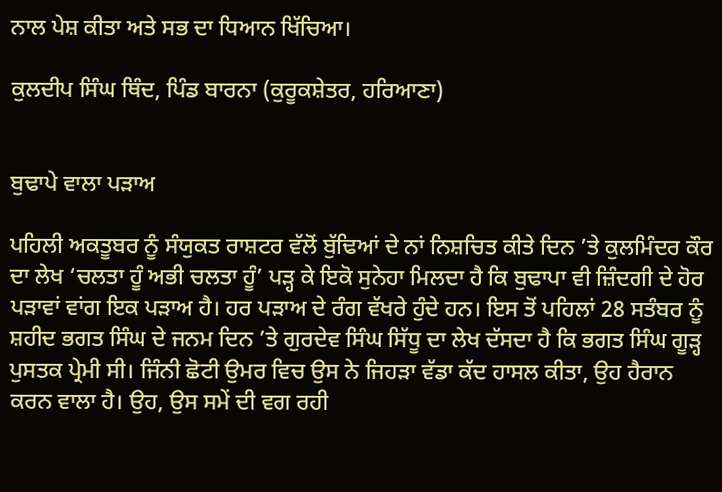ਨਾਲ ਪੇਸ਼ ਕੀਤਾ ਅਤੇ ਸਭ ਦਾ ਧਿਆਨ ਖਿੱਚਿਆ।

ਕੁਲਦੀਪ ਸਿੰਘ ਥਿੰਦ, ਪਿੰਡ ਬਾਰਨਾ (ਕੁਰੂਕਸ਼ੇਤਰ, ਹਰਿਆਣਾ)


ਬੁਢਾਪੇ ਵਾਲਾ ਪੜਾਅ

ਪਹਿਲੀ ਅਕਤੂਬਰ ਨੂੰ ਸੰਯੁਕਤ ਰਾਸ਼ਟਰ ਵੱਲੋਂ ਬੁੱਢਿਆਂ ਦੇ ਨਾਂ ਨਿਸ਼ਚਿਤ ਕੀਤੇ ਦਿਨ ’ਤੇ ਕੁਲਮਿੰਦਰ ਕੌਰ ਦਾ ਲੇਖ ‘ਚਲਤਾ ਹੂੰ ਅਭੀ ਚਲਤਾ ਹੂੰ’ ਪੜ੍ਹ ਕੇ ਇਕੋ ਸੁਨੇਹਾ ਮਿਲਦਾ ਹੈ ਕਿ ਬੁਢਾਪਾ ਵੀ ਜ਼ਿੰਦਗੀ ਦੇ ਹੋਰ ਪੜਾਵਾਂ ਵਾਂਗ ਇਕ ਪੜਾਅ ਹੈ। ਹਰ ਪੜਾਅ ਦੇ ਰੰਗ ਵੱਖਰੇ ਹੁੰਦੇ ਹਨ। ਇਸ ਤੋਂ ਪਹਿਲਾਂ 28 ਸਤੰਬਰ ਨੂੰ ਸ਼ਹੀਦ ਭਗਤ ਸਿੰਘ ਦੇ ਜਨਮ ਦਿਨ ’ਤੇ ਗੁਰਦੇਵ ਸਿੰਘ ਸਿੱਧੂ ਦਾ ਲੇਖ ਦੱਸਦਾ ਹੈ ਕਿ ਭਗਤ ਸਿੰਘ ਗੂੜ੍ਹ ਪੁਸਤਕ ਪ੍ਰੇਮੀ ਸੀ। ਜਿੰਨੀ ਛੋਟੀ ਉਮਰ ਵਿਚ ਉਸ ਨੇ ਜਿਹੜਾ ਵੱਡਾ ਕੱਦ ਹਾਸਲ ਕੀਤਾ, ਉਹ ਹੈਰਾਨ ਕਰਨ ਵਾਲਾ ਹੈ। ਉਹ, ਉਸ ਸਮੇਂ ਦੀ ਵਗ ਰਹੀ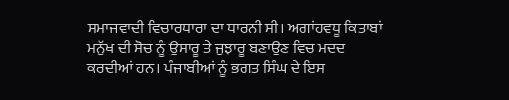ਸਮਾਜਵਾਦੀ ਵਿਚਾਰਧਾਰਾ ਦਾ ਧਾਰਨੀ ਸੀ। ਅਗਾਂਹਵਧੂ ਕਿਤਾਬਾਂ ਮਨੁੱਖ ਦੀ ਸੋਚ ਨੂੰ ਉਸਾਰੂ ਤੇ ਜੁਝਾਰੂ ਬਣਾਉਣ ਵਿਚ ਮਦਦ ਕਰਦੀਆਂ ਹਨ। ਪੰਜਾਬੀਆਂ ਨੂੰ ਭਗਤ ਸਿੰਘ ਦੇ ਇਸ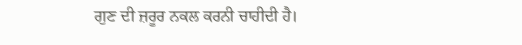ਗੁਣ ਦੀ ਜ਼ਰੂਰ ਨਕਲ ਕਰਨੀ ਚਾਹੀਦੀ ਹੈ।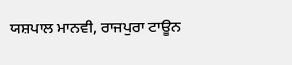ਯਸ਼ਪਾਲ ਮਾਨਵੀ, ਰਾਜਪੁਰਾ ਟਾਊਨ